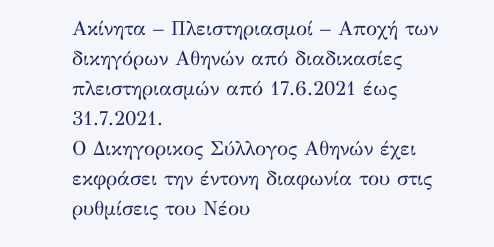Ακίνητα – Πλειστηριασμοί – Αποχή των δικηγόρων Αθηνών από διαδικασίες πλειστηριασμών από 17.6.2021 έως 31.7.2021.
Ο Δικηγορικος Σύλλογος Αθηνών έχει εκφράσει την έντονη διαφωνία του στις ρυθμίσεις του Νέου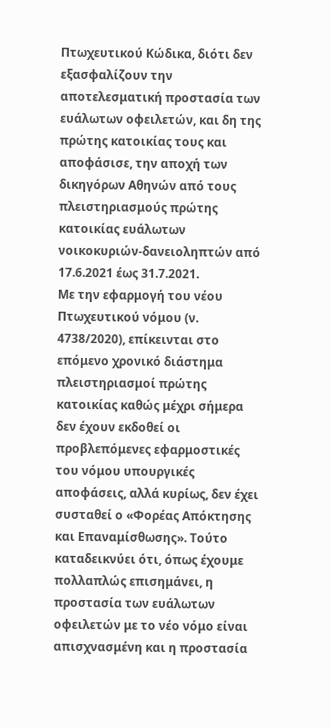Πτωχευτικού Κώδικα, διότι δεν εξασφαλίζουν την αποτελεσματική προστασία των ευάλωτων οφειλετών, και δη της πρώτης κατοικίας τους και αποφάσισε, την αποχή των δικηγόρων Αθηνών από τους πλειστηριασμούς πρώτης κατοικίας ευάλωτων νοικοκυριών-δανειοληπτών από 17.6.2021 έως 31.7.2021.
Με την εφαρμογή του νέου Πτωχευτικού νόμου (ν. 4738/2020), επίκεινται στο επόμενο χρονικό διάστημα πλειστηριασμοί πρώτης κατοικίας καθώς μέχρι σήμερα δεν έχουν εκδοθεί οι προβλεπόμενες εφαρμοστικές του νόμου υπουργικές αποφάσεις, αλλά κυρίως, δεν έχει συσταθεί ο «Φορέας Απόκτησης και Επαναμίσθωσης». Τούτο καταδεικνύει ότι, όπως έχουμε πολλαπλώς επισημάνει, η προστασία των ευάλωτων οφειλετών με το νέο νόμο είναι απισχνασμένη και η προστασία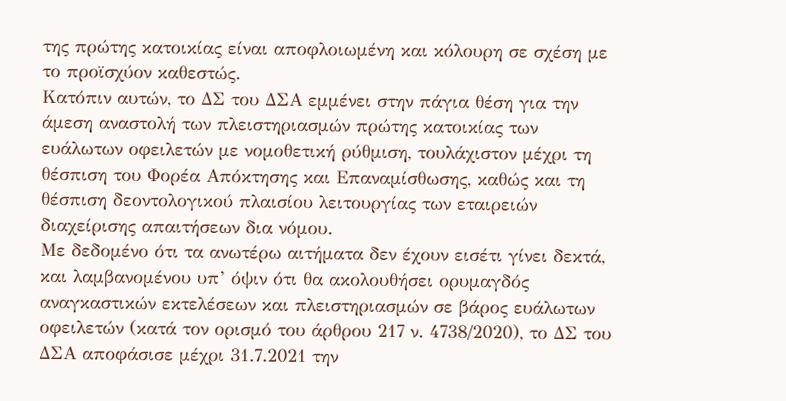της πρώτης κατοικίας είναι αποφλοιωμένη και κόλουρη σε σχέση με το προϊσχύον καθεστώς.
Κατόπιν αυτών, το ΔΣ του ΔΣΑ εμμένει στην πάγια θέση για την άμεση αναστολή των πλειστηριασμών πρώτης κατοικίας των ευάλωτων οφειλετών με νομοθετική ρύθμιση, τουλάχιστον μέχρι τη θέσπιση του Φορέα Απόκτησης και Επαναμίσθωσης, καθώς και τη θέσπιση δεοντολογικού πλαισίου λειτουργίας των εταιρειών διαχείρισης απαιτήσεων δια νόμου.
Με δεδομένο ότι τα ανωτέρω αιτήματα δεν έχουν εισέτι γίνει δεκτά, και λαμβανομένου υπ’ όψιν ότι θα ακολουθήσει ορυμαγδός αναγκαστικών εκτελέσεων και πλειστηριασμών σε βάρος ευάλωτων οφειλετών (κατά τον ορισμό του άρθρου 217 ν. 4738/2020), το ΔΣ του ΔΣΑ αποφάσισε μέχρι 31.7.2021 την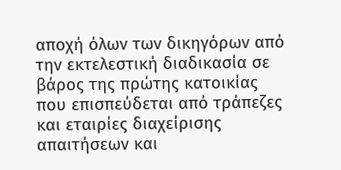αποχή όλων των δικηγόρων από την εκτελεστική διαδικασία σε βάρος της πρώτης κατοικίας που επισπεύδεται από τράπεζες και εταιρίες διαχείρισης απαιτήσεων και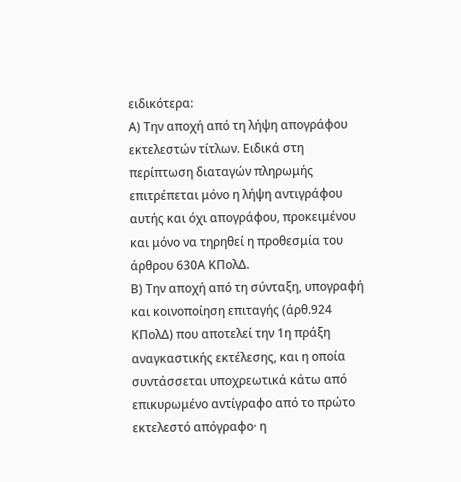ειδικότερα:
Α) Την αποχή από τη λήψη απογράφου εκτελεστών τίτλων. Ειδικά στη περίπτωση διαταγών πληρωμής επιτρέπεται μόνο η λήψη αντιγράφου αυτής και όχι απογράφου, προκειμένου και μόνο να τηρηθεί η προθεσμία του άρθρου 630Α ΚΠολΔ.
Β) Την αποχή από τη σύνταξη, υπογραφή και κοινοποίηση επιταγής (άρθ.924 ΚΠολΔ) που αποτελεί την 1η πράξη αναγκαστικής εκτέλεσης, και η οποία συντάσσεται υποχρεωτικά κάτω από επικυρωμένο αντίγραφο από το πρώτο εκτελεστό απόγραφο· η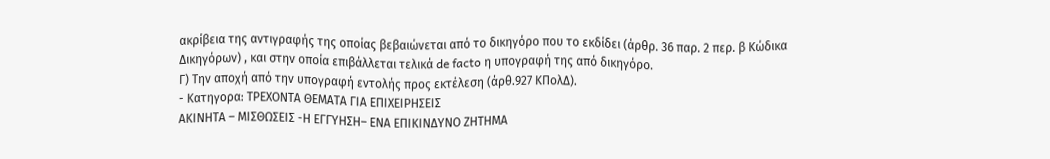ακρίβεια της αντιγραφής της οποίας βεβαιώνεται από το δικηγόρο που το εκδίδει (άρθρ. 36 παρ. 2 περ. β Κώδικα Δικηγόρων) , και στην οποία επιβάλλεται τελικά de facto η υπογραφή της από δικηγόρο.
Γ) Την αποχή από την υπογραφή εντολής προς εκτέλεση (άρθ.927 ΚΠολΔ).
- Κατηγορα: ΤΡΕΧΟΝΤΑ ΘΕΜΑΤΑ ΓΙΑ ΕΠΙΧΕΙΡΗΣΕΙΣ
ΑΚΙΝΗΤΑ – ΜΙΣΘΩΣΕΙΣ -Η ΕΓΓΥΗΣΗ– ΕΝΑ ΕΠΙΚΙΝΔΥΝΟ ΖΗΤΗΜΑ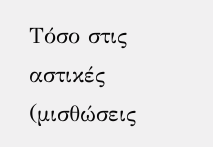Τόσο στις αστικές (μισθώσεις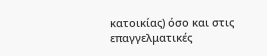κατοικίας) όσο και στις επαγγελματικές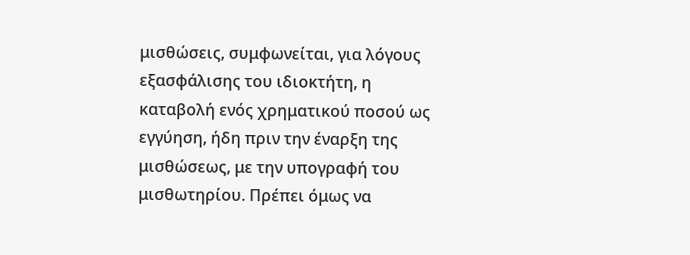μισθώσεις, συμφωνείται, για λόγους εξασφάλισης του ιδιοκτήτη, η καταβολή ενός χρηματικού ποσού ως εγγύηση, ήδη πριν την έναρξη της μισθώσεως, με την υπογραφή του μισθωτηρίου. Πρέπει όμως να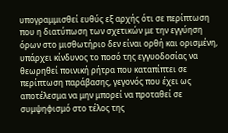υπογραμμισθεί ευθύς εξ αρχής ότι σε περίπτωση που η διατύπωση των σχετικών με την εγγύηση όρων στο μισθωτήριο δεν είναι ορθή και ορισμένη, υπάρχει κίνδυνος το ποσό της εγγυοδοσίας να θεωρηθεί ποινική ρήτρα που καταπίπτει σε περίπτωση παράβασης, γεγονός που έχει ως αποτέλεσμα να μην μπορεί να προταθεί σε συμψηφισμό στο τέλος της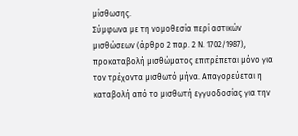μίσθωσης.
Σύμφωνα με τη νομοθεσία περί αστικών μισθώσεων (άρθρο 2 παρ. 2 Ν. 1702/1987), προκαταβολή μισθώματος επιτρέπεται μόνο για τον τρέχοντα μισθωτό μήνα. Απαγορεύεται η καταβολή από το μισθωτή εγγυοδοσίας για την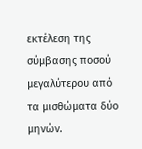εκτέλεση της σύμβασης ποσού μεγαλύτερου από τα μισθώματα δύο μηνών.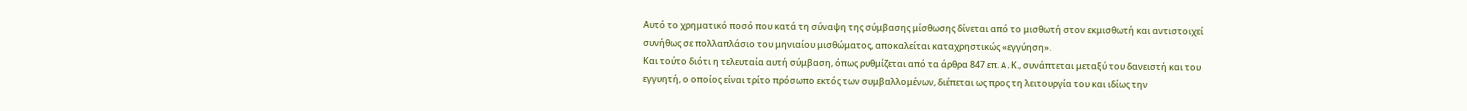Αυτό το χρηματικό ποσό που κατά τη σύναψη της σύμβασης μίσθωσης δίνεται από το μισθωτή στον εκμισθωτή και αντιστοιχεί συνήθως σε πολλαπλάσιο του μηνιαίου μισθώματος, αποκαλείται καταχρηστικώς «εγγύηση».
Και τούτο διότι η τελευταία αυτή σύμβαση, όπως ρυθμίζεται από τα άρθρα 847 επ. A.Κ., συνάπτεται μεταξύ του δανειστή και του εγγυητή, ο οποίος είναι τρίτο πρόσωπο εκτός των συμβαλλομένων, διέπεται ως προς τη λειτουργία του και ιδίως την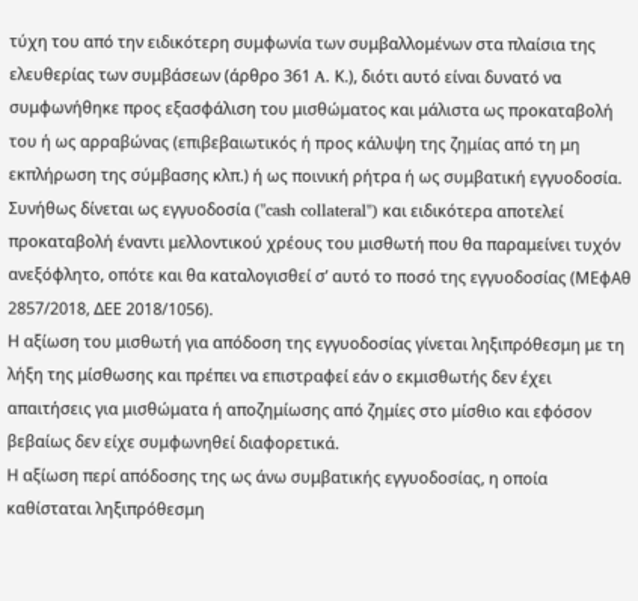τύχη του από την ειδικότερη συμφωνία των συμβαλλομένων στα πλαίσια της ελευθερίας των συμβάσεων (άρθρο 361 A. Κ.), διότι αυτό είναι δυνατό να συμφωνήθηκε προς εξασφάλιση του μισθώματος και μάλιστα ως προκαταβολή του ή ως αρραβώνας (επιβεβαιωτικός ή προς κάλυψη της ζημίας από τη μη εκπλήρωση της σύμβασης κλπ.) ή ως ποινική ρήτρα ή ως συμβατική εγγυοδοσία.
Συνήθως δίνεται ως εγγυοδοσία ("cash collateral") και ειδικότερα αποτελεί προκαταβολή έναντι μελλοντικού χρέους του μισθωτή που θα παραμείνει τυχόν ανεξόφλητο, οπότε και θα καταλογισθεί σ’ αυτό το ποσό της εγγυοδοσίας (ΜΕφΑθ 2857/2018, ΔΕΕ 2018/1056).
Η αξίωση του μισθωτή για απόδοση της εγγυοδοσίας γίνεται ληξιπρόθεσμη με τη λήξη της μίσθωσης και πρέπει να επιστραφεί εάν ο εκμισθωτής δεν έχει απαιτήσεις για μισθώματα ή αποζημίωσης από ζημίες στο μίσθιο και εφόσον βεβαίως δεν είχε συμφωνηθεί διαφορετικά.
Η αξίωση περί απόδοσης της ως άνω συμβατικής εγγυοδοσίας, η οποία καθίσταται ληξιπρόθεσμη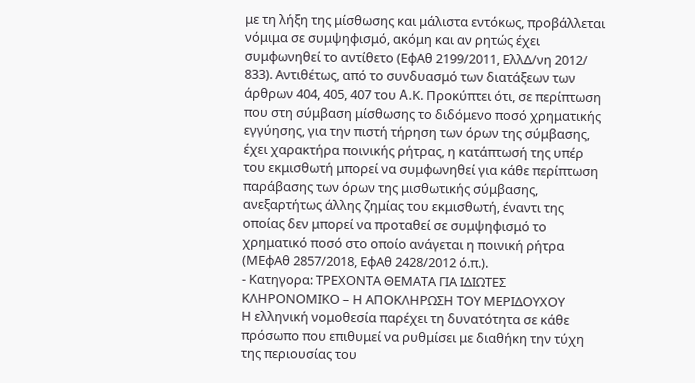με τη λήξη της μίσθωσης και μάλιστα εντόκως, προβάλλεται νόμιμα σε συμψηφισμό, ακόμη και αν ρητώς έχει συμφωνηθεί το αντίθετο (ΕφΑθ 2199/2011, ΕλλΔ/νη 2012/ 833). Αντιθέτως, από το συνδυασμό των διατάξεων των άρθρων 404, 405, 407 του A.Κ. Προκύπτει ότι, σε περίπτωση που στη σύμβαση μίσθωσης το διδόμενο ποσό χρηματικής εγγύησης, για την πιστή τήρηση των όρων της σύμβασης, έχει χαρακτήρα ποινικής ρήτρας, η κατάπτωσή της υπέρ του εκμισθωτή μπορεί να συμφωνηθεί για κάθε περίπτωση παράβασης των όρων της μισθωτικής σύμβασης, ανεξαρτήτως άλλης ζημίας του εκμισθωτή, έναντι της οποίας δεν μπορεί να προταθεί σε συμψηφισμό το χρηματικό ποσό στο οποίο ανάγεται η ποινική ρήτρα (ΜΕφΑθ 2857/2018, ΕφΑθ 2428/2012 ό.π.).
- Κατηγορα: ΤΡΕΧΟΝΤΑ ΘΕΜΑΤΑ ΓΙΑ ΙΔΙΩΤΕΣ
ΚΛΗΡΟΝΟΜΙΚΟ – Η ΑΠΟΚΛΗΡΩΣΗ ΤΟΥ ΜΕΡΙΔΟΥΧΟΥ
Η ελληνική νομοθεσία παρέχει τη δυνατότητα σε κάθε πρόσωπο που επιθυμεί να ρυθμίσει με διαθήκη την τύχη της περιουσίας του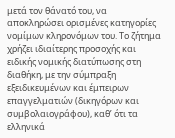μετά τον θάνατό του, να αποκληρώσει ορισμένες κατηγορίες νομίμων κληρονόμων του. Το ζήτημα χρήζει ιδιαίτερης προσοχής και ειδικής νομικής διατύπωσης στη διαθήκη, με την σύμπραξη εξειδικευμένων και έμπειρων επαγγελματιών (δικηγόρων και συμβολαιογράφου), καθ’ ότι τα ελληνικά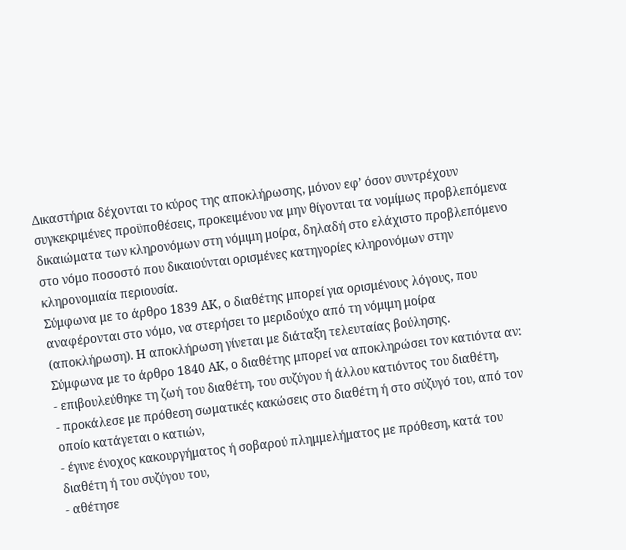Δικαστήρια δέχονται το κύρος της αποκλήρωσης, μόνον εφ’ όσον συντρέχουν συγκεκριμένες προϋποθέσεις, προκειμένου να μην θίγονται τα νομίμως προβλεπόμενα δικαιώματα των κληρονόμων στη νόμιμη μοίρα, δηλαδή στο ελάχιστο προβλεπόμενο στο νόμο ποσοστό που δικαιούνται ορισμένες κατηγορίες κληρονόμων στην κληρονομιαία περιουσία.
Σύμφωνα με το άρθρο 1839 ΑΚ, ο διαθέτης μπορεί για ορισμένους λόγους, που αναφέρονται στο νόμο, να στερήσει το μεριδούχο από τη νόμιμη μοίρα (αποκλήρωση). Η αποκλήρωση γίνεται με διάταξη τελευταίας βούλησης.
Σύμφωνα με το άρθρο 1840 ΑΚ, ο διαθέτης μπορεί να αποκληρώσει τον κατιόντα αν:
- επιβουλεύθηκε τη ζωή του διαθέτη, του συζύγου ή άλλου κατιόντος του διαθέτη,
- προκάλεσε με πρόθεση σωματικές κακώσεις στο διαθέτη ή στο σύζυγό του, από τον οποίο κατάγεται ο κατιών,
- έγινε ένοχος κακουργήματος ή σοβαρού πλημμελήματος με πρόθεση, κατά του διαθέτη ή του συζύγου του,
- αθέτησε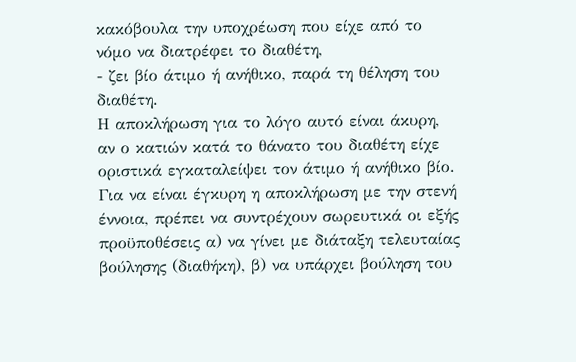κακόβουλα την υποχρέωση που είχε από το νόμο να διατρέφει το διαθέτη,
- ζει βίο άτιμο ή ανήθικο, παρά τη θέληση του διαθέτη.
Η αποκλήρωση για το λόγο αυτό είναι άκυρη, αν ο κατιών κατά το θάνατο του διαθέτη είχε οριστικά εγκαταλείψει τον άτιμο ή ανήθικο βίο.
Για να είναι έγκυρη η αποκλήρωση με την στενή έννοια, πρέπει να συντρέχουν σωρευτικά οι εξής προϋποθέσεις α) να γίνει με διάταξη τελευταίας βούλησης (διαθήκη), β) να υπάρχει βούληση του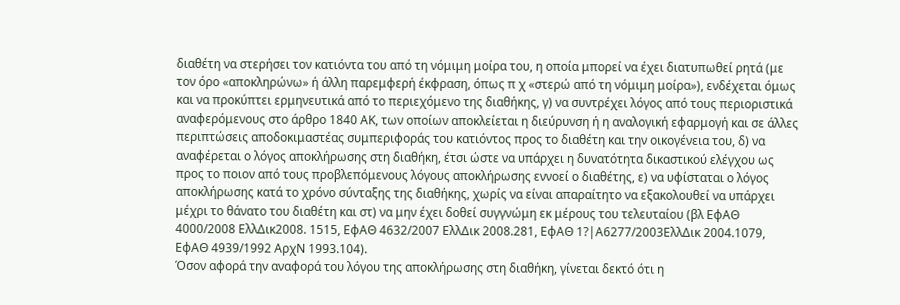διαθέτη να στερήσει τον κατιόντα του από τη νόμιμη μοίρα του, η οποία μπορεί να έχει διατυπωθεί ρητά (με τον όρο «αποκληρώνω» ή άλλη παρεμφερή έκφραση, όπως π χ «στερώ από τη νόμιμη μοίρα»), ενδέχεται όμως και να προκύπτει ερμηνευτικά από το περιεχόμενο της διαθήκης, γ) να συντρέχει λόγος από τους περιοριστικά αναφερόμενους στο άρθρο 1840 ΑΚ, των οποίων αποκλείεται η διεύρυνση ή η αναλογική εφαρμογή και σε άλλες περιπτώσεις αποδοκιμαστέας συμπεριφοράς του κατιόντος προς το διαθέτη και την οικογένεια του, δ) να αναφέρεται ο λόγος αποκλήρωσης στη διαθήκη, έτσι ώστε να υπάρχει η δυνατότητα δικαστικού ελέγχου ως προς το ποιον από τους προβλεπόμενους λόγους αποκλήρωσης εννοεί ο διαθέτης, ε) να υφίσταται ο λόγος αποκλήρωσης κατά το χρόνο σύνταξης της διαθήκης, χωρίς να είναι απαραίτητο να εξακολουθεί να υπάρχει μέχρι το θάνατο του διαθέτη και στ) να μην έχει δοθεί συγγνώμη εκ μέρους του τελευταίου (βλ ΕφΑΘ 4000/2008 ΕλλΔικ2008. 1515, ΕφΑΘ 4632/2007 ΕλλΔικ 2008.281, ΕφΑΘ 1?|Α6277/2003ΕλλΔικ 2004.1079, ΕφΑΘ 4939/1992 ΑρχΝ 1993.104).
Όσον αφορά την αναφορά του λόγου της αποκλήρωσης στη διαθήκη, γίνεται δεκτό ότι η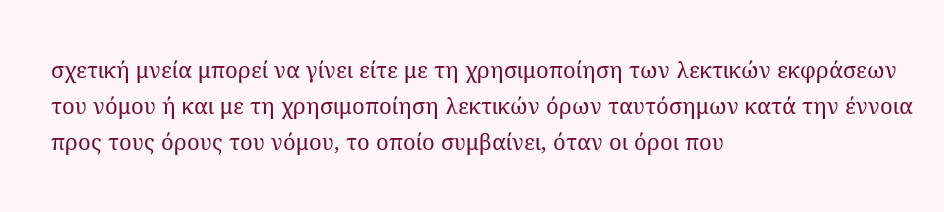σχετική μνεία μπορεί να γίνει είτε με τη χρησιμοποίηση των λεκτικών εκφράσεων του νόμου ή και με τη χρησιμοποίηση λεκτικών όρων ταυτόσημων κατά την έννοια προς τους όρους του νόμου, το οποίο συμβαίνει, όταν οι όροι που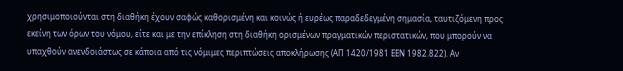χρησιμοποιούνται στη διαθήκη έχουν σαφώς καθορισμένη και κοινώς ή ευρέως παραδεδεγμένη σημασία, ταυτιζόμενη προς εκείνη των όρων του νόμου, είτε και με την επίκληση στη διαθήκη ορισμένων πραγματικών περιστατικών, που μπορούν να υπαχθούν ανενδοιάστως σε κάποια από τις νόμιμες περιπτώσεις αποκλήρωσης (ΑΠ 1420/1981 ΕΕΝ 1982.822). Αν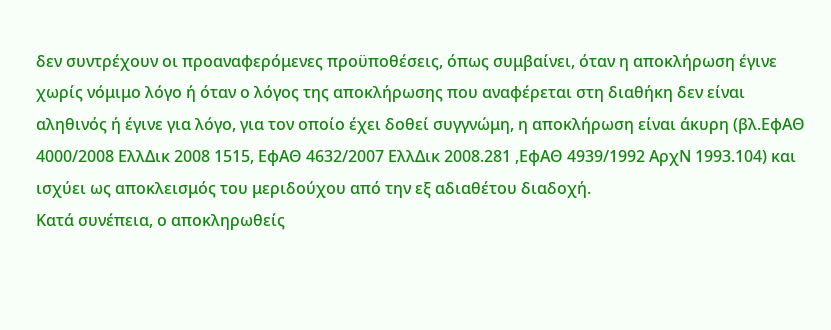δεν συντρέχουν οι προαναφερόμενες προϋποθέσεις, όπως συμβαίνει, όταν η αποκλήρωση έγινε χωρίς νόμιμο λόγο ή όταν ο λόγος της αποκλήρωσης που αναφέρεται στη διαθήκη δεν είναι αληθινός ή έγινε για λόγο, για τον οποίο έχει δοθεί συγγνώμη, η αποκλήρωση είναι άκυρη (βλ.ΕφΑΘ 4000/2008 ΕλλΔικ 2008 1515, ΕφΑΘ 4632/2007 ΕλλΔικ 2008.281 ,ΕφΑΘ 4939/1992 ΑρχΝ 1993.104) και ισχύει ως αποκλεισμός του μεριδούχου από την εξ αδιαθέτου διαδοχή.
Κατά συνέπεια, ο αποκληρωθείς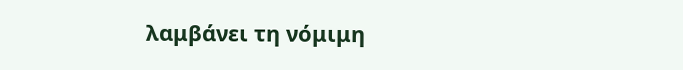λαμβάνει τη νόμιμη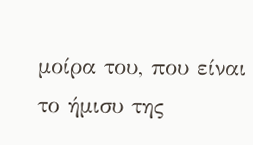μοίρα του, που είναι το ήμισυ της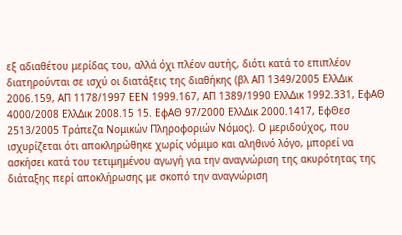εξ αδιαθέτου μερίδας του, αλλά όχι πλέον αυτής, διότι κατά το επιπλέον διατηρούνται σε ισχύ οι διατάξεις της διαθήκης (βλ ΑΠ 1349/2005 ΕλλΔικ 2006.159, ΑΠ 1178/1997 ΕΕΝ 1999.167, ΑΠ 1389/1990 ΕλλΔικ 1992.331, ΕφΑΘ 4000/2008 ΕλλΔικ 2008.15 15. ΕφΑΘ 97/2000 ΕλλΔικ 2000.1417, ΕφΘεσ 2513/2005 Τράπεζα Νομικών Πληροφοριών Νόμος). Ο μεριδούχος, που ισχυρίζεται ότι αποκληρώθηκε χωρίς νόμιμο και αληθινό λόγο, μπορεί να ασκήσει κατά του τετιμημένου αγωγή για την αναγνώριση της ακυρότητας της διάταξης περί αποκλήρωσης με σκοπό την αναγνώριση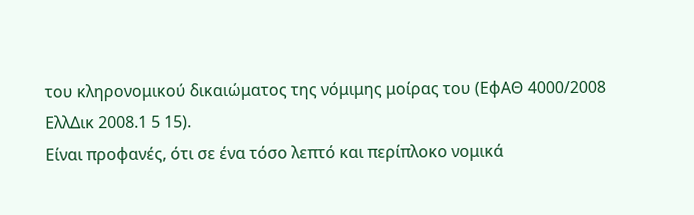του κληρονομικού δικαιώματος της νόμιμης μοίρας του (ΕφΑΘ 4000/2008 ΕλλΔικ 2008.1 5 15).
Είναι προφανές, ότι σε ένα τόσο λεπτό και περίπλοκο νομικά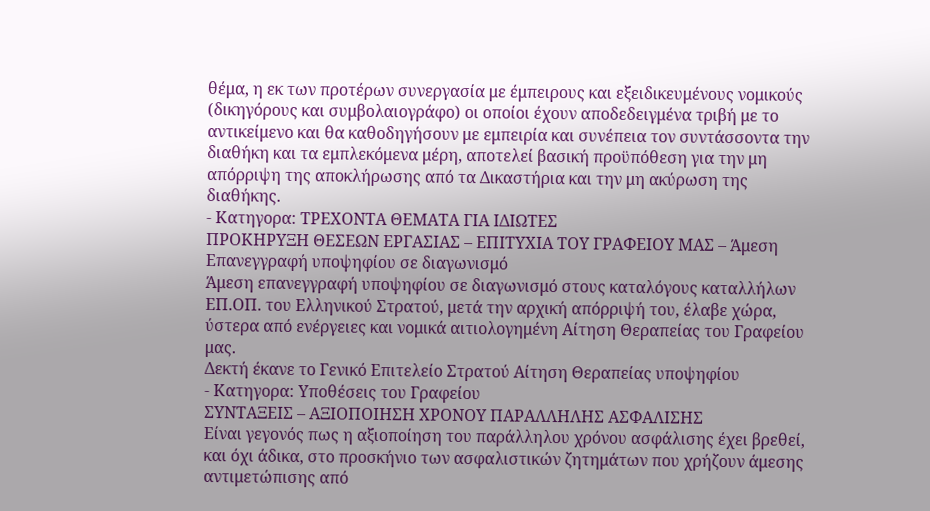θέμα, η εκ των προτέρων συνεργασία με έμπειρους και εξειδικευμένους νομικούς (δικηγόρους και συμβολαιογράφο) οι οποίοι έχουν αποδεδειγμένα τριβή με το αντικείμενο και θα καθοδηγήσουν με εμπειρία και συνέπεια τον συντάσσοντα την διαθήκη και τα εμπλεκόμενα μέρη, αποτελεί βασική προϋπόθεση για την μη απόρριψη της αποκλήρωσης από τα Δικαστήρια και την μη ακύρωση της διαθήκης.
- Κατηγορα: ΤΡΕΧΟΝΤΑ ΘΕΜΑΤΑ ΓΙΑ ΙΔΙΩΤΕΣ
ΠΡΟΚΗΡΥΞΗ ΘΕΣΕΩΝ ΕΡΓΑΣΙΑΣ – ΕΠΙΤΥΧΙΑ ΤΟΥ ΓΡΑΦΕΙΟΥ ΜΑΣ – Άμεση Επανεγγραφή υποψηφίου σε διαγωνισμό
Άμεση επανεγγραφή υποψηφίου σε διαγωνισμό στους καταλόγους καταλλήλων ΕΠ.ΟΠ. του Ελληνικού Στρατού, μετά την αρχική απόρριψή του, έλαβε χώρα, ύστερα από ενέργειες και νομικά αιτιολογημένη Αίτηση Θεραπείας του Γραφείου μας.
Δεκτή έκανε το Γενικό Επιτελείο Στρατού Αίτηση Θεραπείας υποψηφίου
- Κατηγορα: Υποθέσεις του Γραφείου
ΣΥΝΤΑΞΕΙΣ – ΑΞΙΟΠΟΙΗΣΗ ΧΡΟΝΟΥ ΠΑΡΑΛΛΗΛΗΣ ΑΣΦΑΛΙΣΗΣ
Είναι γεγονός πως η αξιοποίηση του παράλληλου χρόνου ασφάλισης έχει βρεθεί, και όχι άδικα, στο προσκήνιο των ασφαλιστικών ζητημάτων που χρήζουν άμεσης αντιμετώπισης από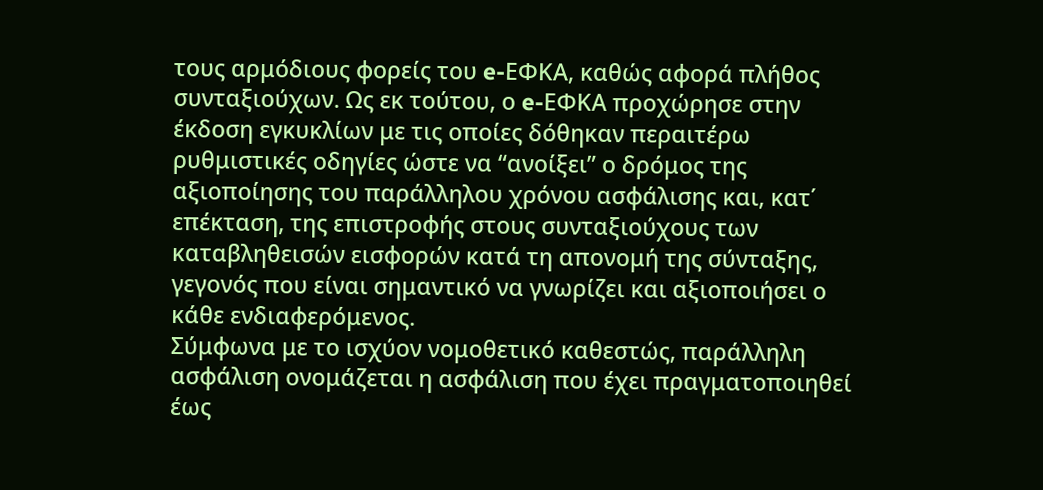τους αρμόδιους φορείς του e-ΕΦΚΑ, καθώς αφορά πλήθος συνταξιούχων. Ως εκ τούτου, ο e-ΕΦΚΑ προχώρησε στην έκδοση εγκυκλίων με τις οποίες δόθηκαν περαιτέρω ρυθμιστικές οδηγίες ώστε να “ανοίξει” ο δρόμος της αξιοποίησης του παράλληλου χρόνου ασφάλισης και, κατ΄ επέκταση, της επιστροφής στους συνταξιούχους των καταβληθεισών εισφορών κατά τη απονομή της σύνταξης, γεγονός που είναι σημαντικό να γνωρίζει και αξιοποιήσει ο κάθε ενδιαφερόμενος.
Σύμφωνα με το ισχύον νομοθετικό καθεστώς, παράλληλη ασφάλιση ονομάζεται η ασφάλιση που έχει πραγματοποιηθεί έως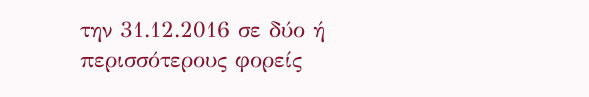την 31.12.2016 σε δύο ή περισσότερους φορείς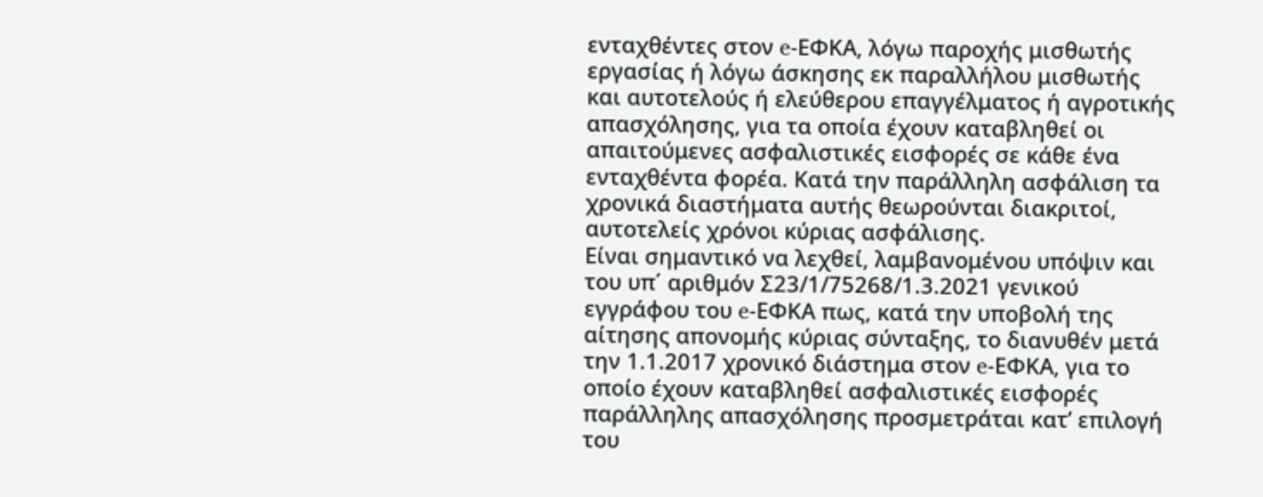ενταχθέντες στον e-ΕΦΚΑ, λόγω παροχής μισθωτής εργασίας ή λόγω άσκησης εκ παραλλήλου μισθωτής και αυτοτελούς ή ελεύθερου επαγγέλματος ή αγροτικής απασχόλησης, για τα οποία έχουν καταβληθεί οι απαιτούμενες ασφαλιστικές εισφορές σε κάθε ένα ενταχθέντα φορέα. Κατά την παράλληλη ασφάλιση τα χρονικά διαστήματα αυτής θεωρούνται διακριτοί, αυτοτελείς χρόνοι κύριας ασφάλισης.
Είναι σημαντικό να λεχθεί, λαμβανομένου υπόψιν και του υπ΄ αριθμόν Σ23/1/75268/1.3.2021 γενικού εγγράφου του e-ΕΦΚΑ πως, κατά την υποβολή της αίτησης απονομής κύριας σύνταξης, το διανυθέν μετά την 1.1.2017 χρονικό διάστημα στον e-ΕΦΚΑ, για το οποίο έχουν καταβληθεί ασφαλιστικές εισφορές παράλληλης απασχόλησης προσμετράται κατ’ επιλογή του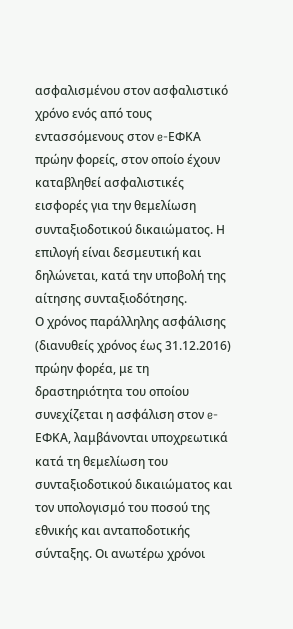ασφαλισμένου στον ασφαλιστικό χρόνο ενός από τους εντασσόμενους στον e-ΕΦΚΑ πρώην φορείς, στον οποίο έχουν καταβληθεί ασφαλιστικές εισφορές για την θεμελίωση συνταξιοδοτικού δικαιώματος. Η επιλογή είναι δεσμευτική και δηλώνεται, κατά την υποβολή της αίτησης συνταξιοδότησης.
Ο χρόνος παράλληλης ασφάλισης (διανυθείς χρόνος έως 31.12.2016) πρώην φορέα, με τη δραστηριότητα του οποίου συνεχίζεται η ασφάλιση στον e-ΕΦΚΑ, λαμβάνονται υποχρεωτικά κατά τη θεμελίωση του συνταξιοδοτικού δικαιώματος και τον υπολογισμό του ποσού της εθνικής και ανταποδοτικής σύνταξης. Οι ανωτέρω χρόνοι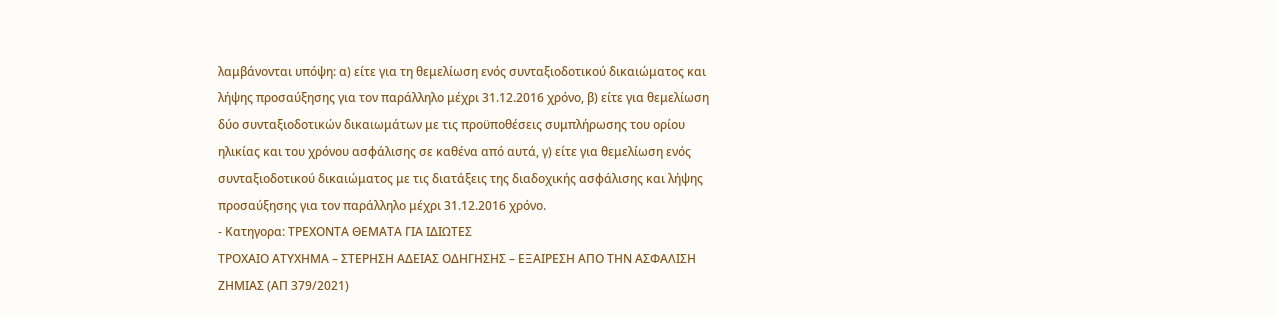λαμβάνονται υπόψη: α) είτε για τη θεμελίωση ενός συνταξιοδοτικού δικαιώματος και λήψης προσαύξησης για τον παράλληλο μέχρι 31.12.2016 χρόνο, β) είτε για θεμελίωση δύο συνταξιοδοτικών δικαιωμάτων με τις προϋποθέσεις συμπλήρωσης του ορίου ηλικίας και του χρόνου ασφάλισης σε καθένα από αυτά, γ) είτε για θεμελίωση ενός συνταξιοδοτικού δικαιώματος με τις διατάξεις της διαδοχικής ασφάλισης και λήψης προσαύξησης για τον παράλληλο μέχρι 31.12.2016 χρόνο.
- Κατηγορα: ΤΡΕΧΟΝΤΑ ΘΕΜΑΤΑ ΓΙΑ ΙΔΙΩΤΕΣ
ΤΡΟΧΑΙΟ ΑΤΥΧΗΜΑ – ΣΤΕΡΗΣΗ ΑΔΕΙΑΣ ΟΔΗΓΗΣΗΣ – ΕΞΑΙΡΕΣΗ ΑΠΟ ΤΗΝ ΑΣΦΑΛΙΣΗ ΖΗΜΙΑΣ (ΑΠ 379/2021)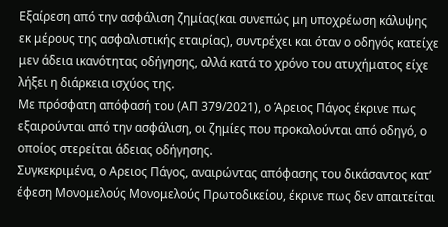Εξαίρεση από την ασφάλιση ζημίας(και συνεπώς μη υποχρέωση κάλυψης εκ μέρους της ασφαλιστικής εταιρίας), συντρέχει και όταν ο οδηγός κατείχε μεν άδεια ικανότητας οδήγησης, αλλά κατά το χρόνο του ατυχήματος είχε λήξει η διάρκεια ισχύος της.
Με πρόσφατη απόφασή του (ΑΠ 379/2021), ο Άρειος Πάγος έκρινε πως εξαιρούνται από την ασφάλιση, οι ζημίες που προκαλούνται από οδηγό, ο οποίος στερείται άδειας οδήγησης.
Συγκεκριμένα, ο Αρειος Πάγος, αναιρώντας απόφασης του δικάσαντος κατ’ έφεση Μονομελούς Μονομελούς Πρωτοδικείου, έκρινε πως δεν απαιτείται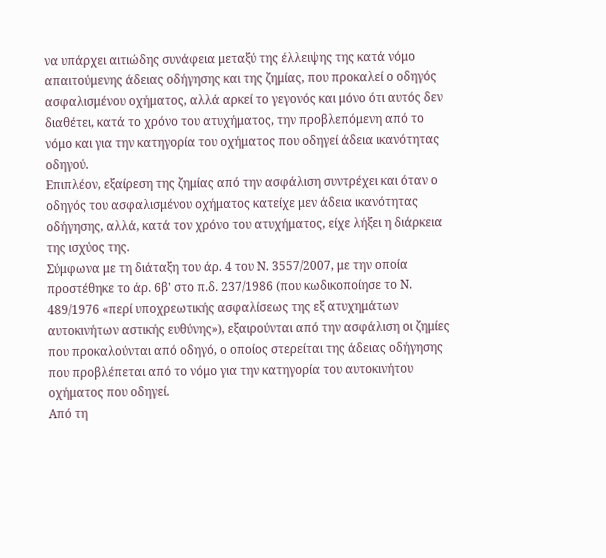να υπάρχει αιτιώδης συνάφεια μεταξύ της έλλειψης της κατά νόμο απαιτούμενης άδειας οδήγησης και της ζημίας, που προκαλεί ο οδηγός ασφαλισμένου οχήματος, αλλά αρκεί το γεγονός και μόνο ότι αυτός δεν διαθέτει, κατά το χρόνο του ατυχήματος, την προβλεπόμενη από το νόμο και για την κατηγορία του οχήματος που οδηγεί άδεια ικανότητας οδηγού.
Επιπλέον, εξαίρεση της ζημίας από την ασφάλιση συντρέχει και όταν ο οδηγός του ασφαλισμένου οχήματος κατείχε μεν άδεια ικανότητας οδήγησης, αλλά, κατά τον χρόνο του ατυχήματος, είχε λήξει η διάρκεια της ισχύος της.
Σύμφωνα με τη διάταξη του άρ. 4 του Ν. 3557/2007, με την οποία προστέθηκε το άρ. 6β' στο π.δ. 237/1986 (που κωδικοποίησε το Ν. 489/1976 «περί υποχρεωτικής ασφαλίσεως της εξ ατυχημάτων αυτοκινήτων αστικής ευθύνης»), εξαιρούνται από την ασφάλιση οι ζημίες που προκαλούνται από οδηγό, ο οποίος στερείται της άδειας οδήγησης που προβλέπεται από το νόμο για την κατηγορία του αυτοκινήτου οχήματος που οδηγεί.
Από τη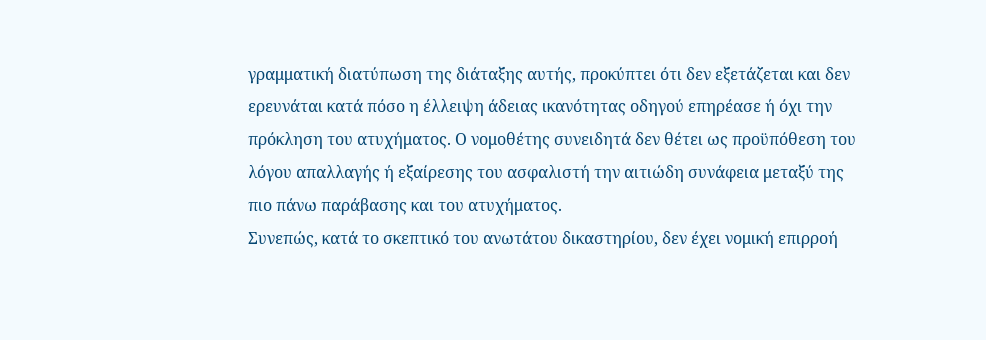γραμματική διατύπωση της διάταξης αυτής, προκύπτει ότι δεν εξετάζεται και δεν ερευνάται κατά πόσο η έλλειψη άδειας ικανότητας οδηγού επηρέασε ή όχι την πρόκληση του ατυχήματος. Ο νομοθέτης συνειδητά δεν θέτει ως προϋπόθεση του λόγου απαλλαγής ή εξαίρεσης του ασφαλιστή την αιτιώδη συνάφεια μεταξύ της πιο πάνω παράβασης και του ατυχήματος.
Συνεπώς, κατά το σκεπτικό του ανωτάτου δικαστηρίου, δεν έχει νομική επιρροή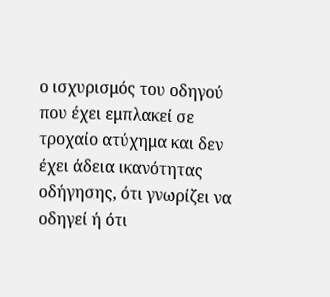ο ισχυρισμός του οδηγού που έχει εμπλακεί σε τροχαίο ατύχημα και δεν έχει άδεια ικανότητας οδήγησης, ότι γνωρίζει να οδηγεί ή ότι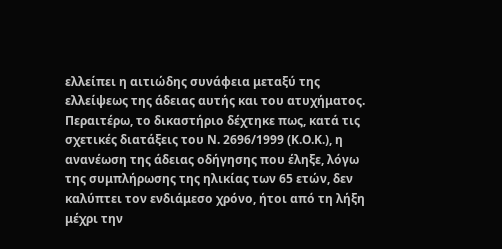ελλείπει η αιτιώδης συνάφεια μεταξύ της ελλείψεως της άδειας αυτής και του ατυχήματος.
Περαιτέρω, το δικαστήριο δέχτηκε πως, κατά τις σχετικές διατάξεις του Ν. 2696/1999 (Κ.Ο.Κ.), η ανανέωση της άδειας οδήγησης που έληξε, λόγω της συμπλήρωσης της ηλικίας των 65 ετών, δεν καλύπτει τον ενδιάμεσο χρόνο, ήτοι από τη λήξη μέχρι την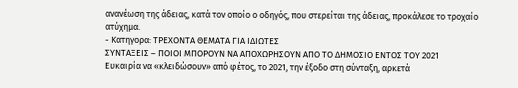ανανέωση της άδειας, κατά τον οποίο ο οδηγός, που στερείται της άδειας, προκάλεσε το τροχαίο ατύχημα.
- Κατηγορα: ΤΡΕΧΟΝΤΑ ΘΕΜΑΤΑ ΓΙΑ ΙΔΙΩΤΕΣ
ΣΥΝΤΑΞΕΙΣ – ΠΟΙΟΙ ΜΠΟΡΟΥΝ ΝΑ ΑΠΟΧΩΡΗΣΟΥΝ ΑΠΟ ΤΟ ΔΗΜΟΣΙΟ ΕΝΤΟΣ ΤΟΥ 2021
Ευκαιρία να «κλειδώσουν» από φέτος, το 2021, την έξοδο στη σύνταξη, αρκετά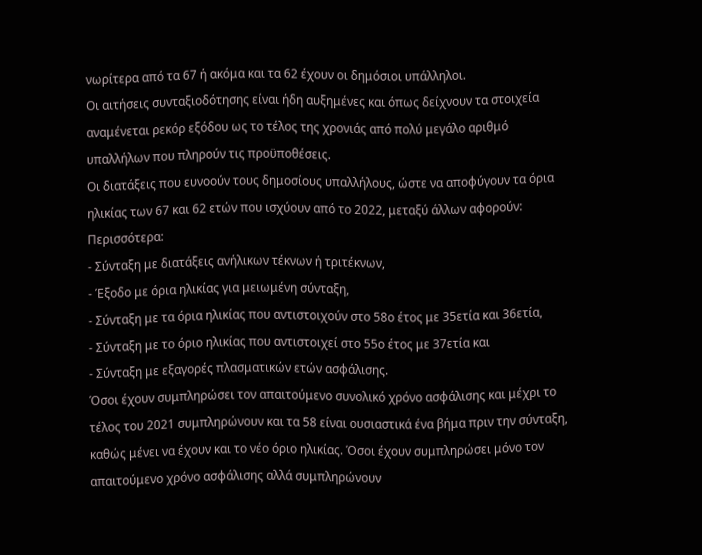νωρίτερα από τα 67 ή ακόμα και τα 62 έχουν οι δημόσιοι υπάλληλοι.
Οι αιτήσεις συνταξιοδότησης είναι ήδη αυξημένες και όπως δείχνουν τα στοιχεία αναμένεται ρεκόρ εξόδου ως το τέλος της χρονιάς από πολύ μεγάλο αριθμό υπαλλήλων που πληρούν τις προϋποθέσεις.
Οι διατάξεις που ευνοούν τους δημοσίους υπαλλήλους, ώστε να αποφύγουν τα όρια ηλικίας των 67 και 62 ετών που ισχύουν από το 2022, μεταξύ άλλων αφορούν:
Περισσότερα:
- Σύνταξη με διατάξεις ανήλικων τέκνων ή τριτέκνων,
- Έξοδο με όρια ηλικίας για μειωμένη σύνταξη,
- Σύνταξη με τα όρια ηλικίας που αντιστοιχούν στο 58ο έτος με 35ετία και 36ετία,
- Σύνταξη με το όριο ηλικίας που αντιστοιχεί στο 55ο έτος με 37ετία και
- Σύνταξη με εξαγορές πλασματικών ετών ασφάλισης.
Όσοι έχουν συμπληρώσει τον απαιτούμενο συνολικό χρόνο ασφάλισης και μέχρι το τέλος του 2021 συμπληρώνουν και τα 58 είναι ουσιαστικά ένα βήμα πριν την σύνταξη, καθώς μένει να έχουν και το νέο όριο ηλικίας. Όσοι έχουν συμπληρώσει μόνο τον απαιτούμενο χρόνο ασφάλισης αλλά συμπληρώνουν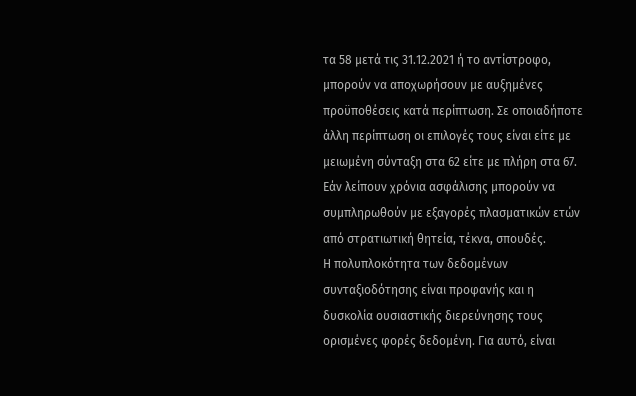τα 58 μετά τις 31.12.2021 ή το αντίστροφο, μπορούν να αποχωρήσουν με αυξημένες προϋποθέσεις κατά περίπτωση. Σε οποιαδήποτε άλλη περίπτωση οι επιλογές τους είναι είτε με μειωμένη σύνταξη στα 62 είτε με πλήρη στα 67.
Εάν λείπουν χρόνια ασφάλισης μπορούν να συμπληρωθούν με εξαγορές πλασματικών ετών από στρατιωτική θητεία, τέκνα, σπουδές.
Η πολυπλοκότητα των δεδομένων συνταξιοδότησης είναι προφανής και η δυσκολία ουσιαστικής διερεύνησης τους ορισμένες φορές δεδομένη. Για αυτό, είναι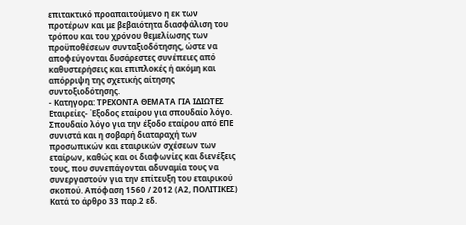επιτακτικό προαπαιτούμενο η εκ των προτέρων και με βεβαιότητα διασφάλιση του τρόπου και του χρόνου θεμελίωσης των προϋποθέσεων συνταξιοδότησης, ώστε να αποφεύγονται δυσάρεστες συνέπειες από καθυστερήσεις και επιπλοκές ή ακόμη και απόρριψη της σχετικής αίτησης συντοξιοδότησης.
- Κατηγορα: ΤΡΕΧΟΝΤΑ ΘΕΜΑΤΑ ΓΙΑ ΙΔΙΩΤΕΣ
Εταιρείες- Έξοδος εταίρου για σπουδαίο λόγο.
Σπουδαίο λόγο για την έξοδο εταίρου από ΕΠΕ συνιστά και η σοβαρή διαταραχή των προσωπικών και εταιρικών σχέσεων των εταίρων, καθώς και οι διαφωνίες και διενέξεις τους, που συνεπάγονται αδυναμία τους να συνεργαστούν για την επίτευξη του εταιρικού σκοπού. Απόφαση 1560 / 2012 (Α2, ΠΟΛΙΤΙΚΕΣ)
Κατά το άρθρο 33 παρ.2 εδ.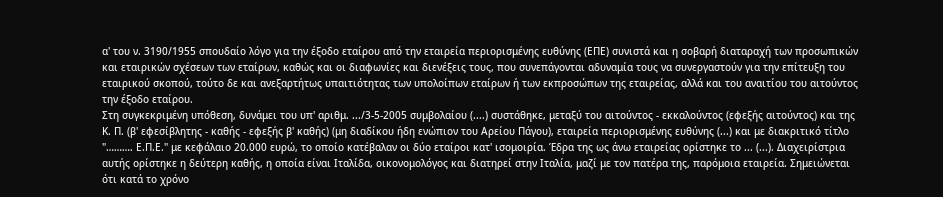α' του ν. 3190/1955 σπουδαίο λόγο για την έξοδο εταίρου από την εταιρεία περιορισμένης ευθύνης (ΕΠΕ) συνιστά και η σοβαρή διαταραχή των προσωπικών και εταιρικών σχέσεων των εταίρων, καθώς και οι διαφωνίες και διενέξεις τους, που συνεπάγονται αδυναμία τους να συνεργαστούν για την επίτευξη του εταιρικού σκοπού, τούτο δε και ανεξαρτήτως υπαιτιότητας των υπολοίπων εταίρων ή των εκπροσώπων της εταιρείας, αλλά και του αναιτίου του αιτούντος την έξοδο εταίρου.
Στη συγκεκριμένη υπόθεση, δυνάμει του υπ' αριθμ. .../3-5-2005 συμβολαίου (....) συστάθηκε, μεταξύ του αιτούντος - εκκαλούντος (εφεξής αιτούντος) και της Κ. Π. (β' εφεσίβλητης - καθής - εφεξής β' καθής) (μη διαδίκου ήδη ενώπιον του Αρείου Πάγου), εταιρεία περιορισμένης ευθύνης (...) και με διακριτικό τίτλο "………. Ε.Π.Ε." με κεφάλαιο 20.000 ευρώ, το οποίο κατέβαλαν οι δύο εταίροι κατ' ισομοιρία. Έδρα της ως άνω εταιρείας ορίστηκε το ... (...). Διαχειρίστρια αυτής ορίστηκε η δεύτερη καθής, η οποία είναι Ιταλίδα, οικονομολόγος και διατηρεί στην Ιταλία, μαζί με τον πατέρα της, παρόμοια εταιρεία. Σημειώνεται ότι κατά το χρόνο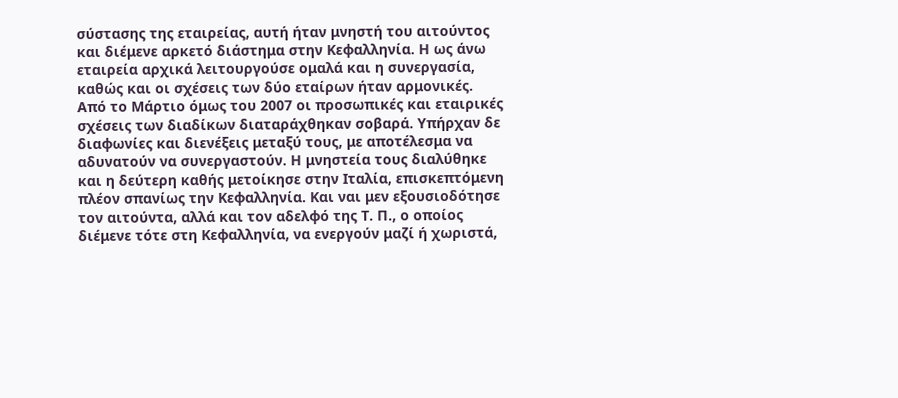σύστασης της εταιρείας, αυτή ήταν μνηστή του αιτούντος και διέμενε αρκετό διάστημα στην Κεφαλληνία. Η ως άνω εταιρεία αρχικά λειτουργούσε ομαλά και η συνεργασία, καθώς και οι σχέσεις των δύο εταίρων ήταν αρμονικές. Από το Μάρτιο όμως του 2007 οι προσωπικές και εταιρικές σχέσεις των διαδίκων διαταράχθηκαν σοβαρά. Υπήρχαν δε διαφωνίες και διενέξεις μεταξύ τους, με αποτέλεσμα να αδυνατούν να συνεργαστούν. Η μνηστεία τους διαλύθηκε και η δεύτερη καθής μετοίκησε στην Ιταλία, επισκεπτόμενη πλέον σπανίως την Κεφαλληνία. Και ναι μεν εξουσιοδότησε τον αιτούντα, αλλά και τον αδελφό της Τ. Π., ο οποίος διέμενε τότε στη Κεφαλληνία, να ενεργούν μαζί ή χωριστά,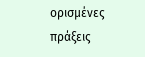ορισμένες πράξεις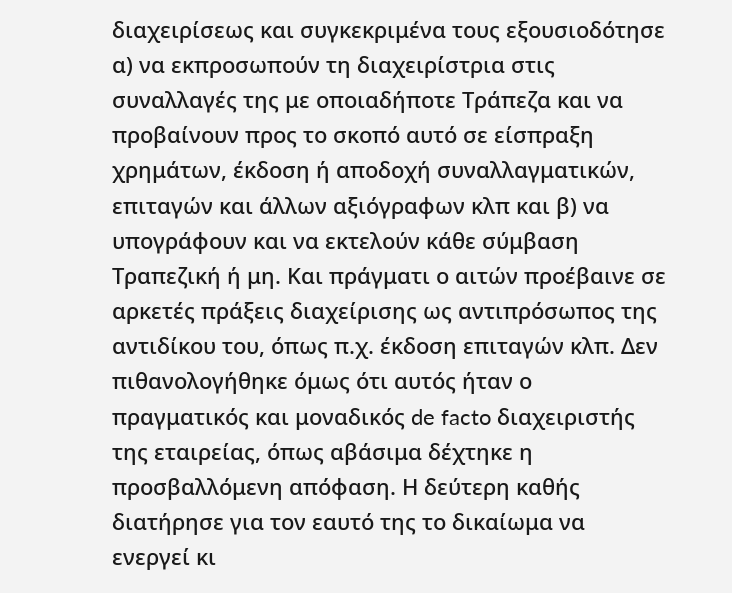διαχειρίσεως και συγκεκριμένα τους εξουσιοδότησε α) να εκπροσωπούν τη διαχειρίστρια στις συναλλαγές της με οποιαδήποτε Τράπεζα και να προβαίνουν προς το σκοπό αυτό σε είσπραξη χρημάτων, έκδοση ή αποδοχή συναλλαγματικών, επιταγών και άλλων αξιόγραφων κλπ και β) να υπογράφουν και να εκτελούν κάθε σύμβαση Τραπεζική ή μη. Και πράγματι ο αιτών προέβαινε σε αρκετές πράξεις διαχείρισης ως αντιπρόσωπος της αντιδίκου του, όπως π.χ. έκδοση επιταγών κλπ. Δεν πιθανολογήθηκε όμως ότι αυτός ήταν ο πραγματικός και μοναδικός de facto διαχειριστής της εταιρείας, όπως αβάσιμα δέχτηκε η προσβαλλόμενη απόφαση. Η δεύτερη καθής διατήρησε για τον εαυτό της το δικαίωμα να ενεργεί κι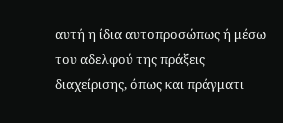αυτή η ίδια αυτοπροσώπως ή μέσω του αδελφού της πράξεις διαχείρισης, όπως και πράγματι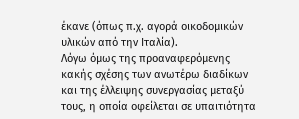έκανε (όπως π.χ. αγορά οικοδομικών υλικών από την Ιταλία).
Λόγω όμως της προαναφερόμενης κακής σχέσης των ανωτέρω διαδίκων και της έλλειψης συνεργασίας μεταξύ τους, η οποία οφείλεται σε υπαιτιότητα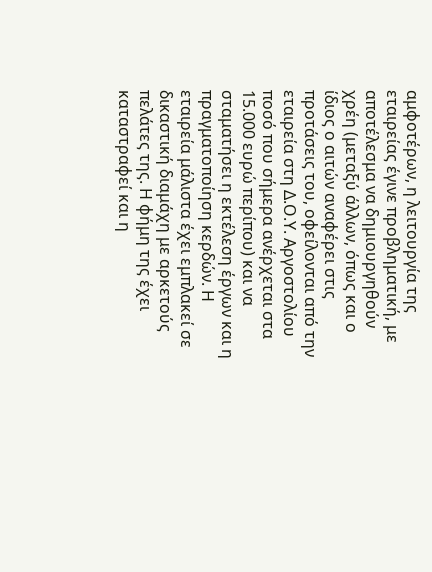αμφοτέρων, η λειτουργία της εταιρείας έγινε προβληματική, με αποτέλεσμα να δημιουργηθούν χρέη (μεταξύ άλλων, όπως και ο ίδιος ο αιτών αναφέρει στις προτάσεις του, οφείλονται από την εταιρεία στη Δ.Ο.Υ. Αργοστολίου ποσό που σήμερα ανέρχεται στα 15.000 ευρώ περίπου) και να σταματήσει η εκτέλεση έργων και η πραγματοποίηση κερδών. Η εταιρεία μάλιστα έχει εμπλακεί σε δικαστική διαμάχη με αρκετούς πελάτες της. Η φήμη της έχει καταστραφεί και η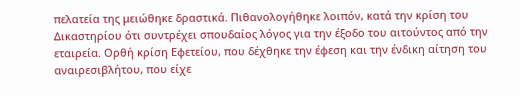πελατεία της μειώθηκε δραστικά. Πιθανολογήθηκε λοιπόν, κατά την κρίση του Δικαστηρίου ότι συντρέχει σπουδαίος λόγος για την έξοδο του αιτούντος από την εταιρεία. Ορθή κρίση Εφετείου, που δέχθηκε την έφεση και την ένδικη αίτηση του αναιρεσιβλήτου, που είχε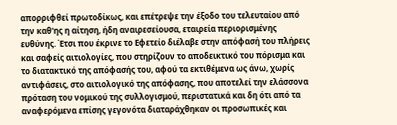απορριφθεί πρωτοδίκως, και επέτρεψε την έξοδο του τελευταίου από την καθ'ης η αίτηση, ήδη αναιρεσείουσα, εταιρεία περιορισμένης ευθύνης. Έτσι που έκρινε το Εφετείο διέλαβε στην απόφασή του πλήρεις και σαφείς αιτιολογίες, που στηρίζουν το αποδεικτικό του πόρισμα και το διατακτικό της απόφασής του, αφού τα εκτιθέμενα ως άνω, χωρίς αντιφάσεις, στο αιτιολογικό της απόφασης, που αποτελεί την ελάσσονα πρόταση του νομικού της συλλογισμού, περιστατικά και δη ότι από τα αναφερόμενα επίσης γεγονότα διαταράχθηκαν οι προσωπικές και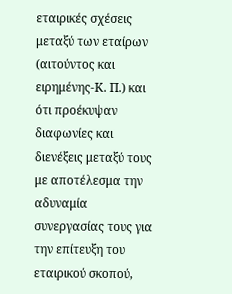εταιρικές σχέσεις μεταξύ των εταίρων (αιτούντος και ειρημένης-Κ. Π.) και ότι προέκυψαν διαφωνίες και διενέξεις μεταξύ τους με αποτέλεσμα την αδυναμία συνεργασίας τους για την επίτευξη του εταιρικού σκοπού,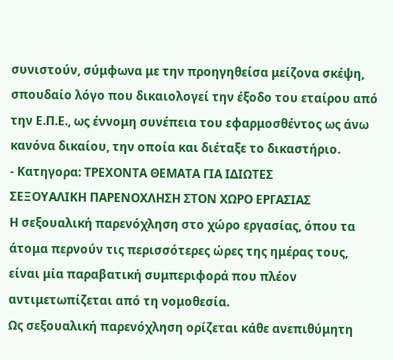συνιστούν, σύμφωνα με την προηγηθείσα μείζονα σκέψη, σπουδαίο λόγο που δικαιολογεί την έξοδο του εταίρου από την Ε.Π.Ε., ως έννομη συνέπεια του εφαρμοσθέντος ως άνω κανόνα δικαίου, την οποία και διέταξε το δικαστήριο.
- Κατηγορα: ΤΡΕΧΟΝΤΑ ΘΕΜΑΤΑ ΓΙΑ ΙΔΙΩΤΕΣ
ΣΕΞΟΥΑΛΙΚΗ ΠΑΡΕΝΟΧΛΗΣΗ ΣΤΟΝ ΧΩΡΟ ΕΡΓΑΣΙΑΣ
Η σεξουαλική παρενόχληση στο χώρο εργασίας, όπου τα άτομα περνούν τις περισσότερες ώρες της ημέρας τους, είναι μία παραβατική συμπεριφορά που πλέον αντιμετωπίζεται από τη νομοθεσία.
Ως σεξουαλική παρενόχληση ορίζεται κάθε ανεπιθύμητη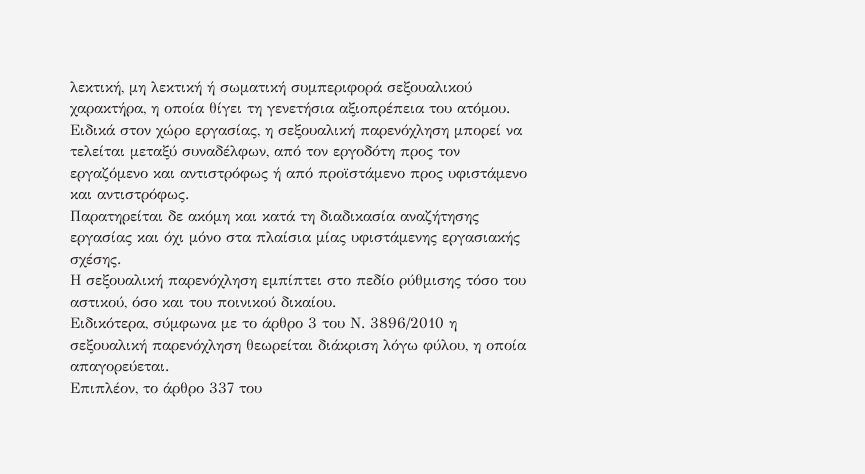λεκτική, μη λεκτική ή σωματική συμπεριφορά σεξουαλικού χαρακτήρα, η οποία θίγει τη γενετήσια αξιοπρέπεια του ατόμου.
Ειδικά στον χώρο εργασίας, η σεξουαλική παρενόχληση μπορεί να τελείται μεταξύ συναδέλφων, από τον εργοδότη προς τον εργαζόμενο και αντιστρόφως ή από προϊστάμενο προς υφιστάμενο και αντιστρόφως.
Παρατηρείται δε ακόμη και κατά τη διαδικασία αναζήτησης εργασίας και όχι μόνο στα πλαίσια μίας υφιστάμενης εργασιακής σχέσης.
Η σεξουαλική παρενόχληση εμπίπτει στο πεδίο ρύθμισης τόσο του αστικού, όσο και του ποινικού δικαίου.
Ειδικότερα, σύμφωνα με το άρθρο 3 του Ν. 3896/2010 η σεξουαλική παρενόχληση θεωρείται διάκριση λόγω φύλου, η οποία απαγορεύεται.
Επιπλέον, το άρθρο 337 του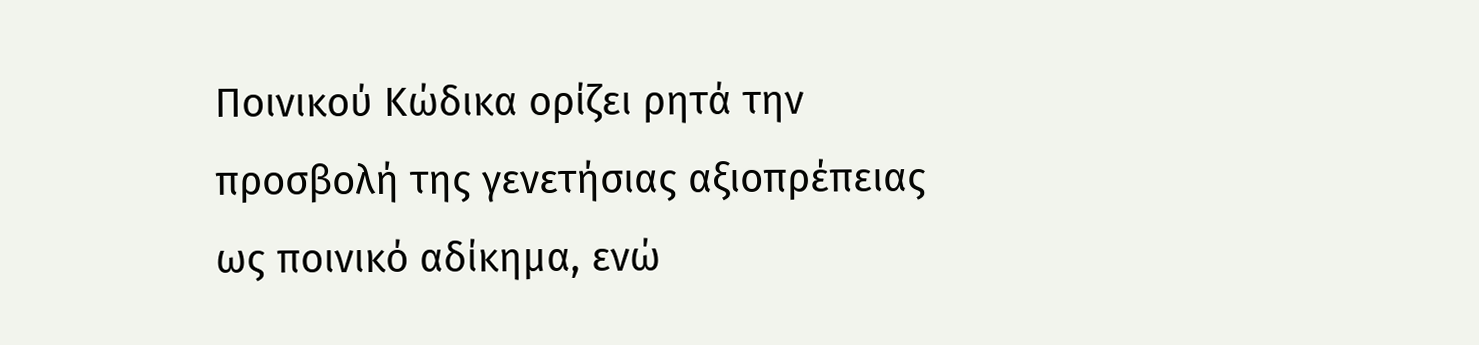Ποινικού Κώδικα ορίζει ρητά την προσβολή της γενετήσιας αξιοπρέπειας ως ποινικό αδίκημα, ενώ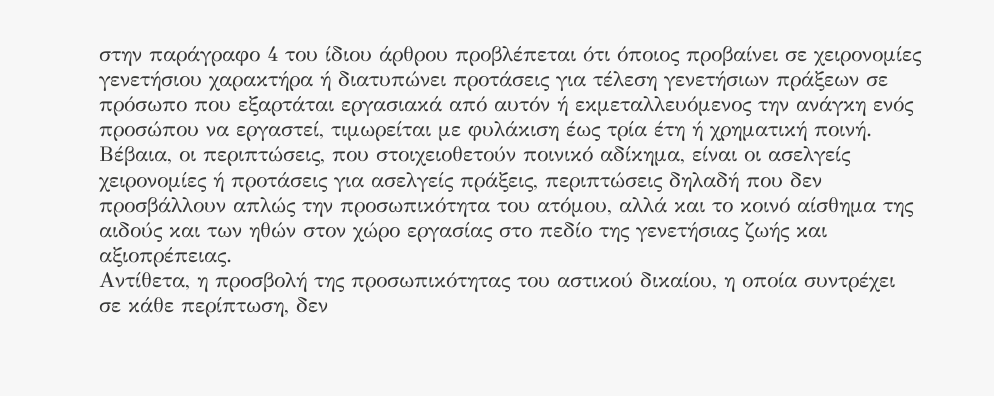στην παράγραφο 4 του ίδιου άρθρου προβλέπεται ότι όποιος προβαίνει σε χειρονομίες γενετήσιου χαρακτήρα ή διατυπώνει προτάσεις για τέλεση γενετήσιων πράξεων σε πρόσωπο που εξαρτάται εργασιακά από αυτόν ή εκμεταλλευόμενος την ανάγκη ενός προσώπου να εργαστεί, τιμωρείται με φυλάκιση έως τρία έτη ή χρηματική ποινή.
Βέβαια, οι περιπτώσεις, που στοιχειοθετούν ποινικό αδίκημα, είναι οι ασελγείς χειρονομίες ή προτάσεις για ασελγείς πράξεις, περιπτώσεις δηλαδή που δεν προσβάλλουν απλώς την προσωπικότητα του ατόμου, αλλά και το κοινό αίσθημα της αιδούς και των ηθών στον χώρο εργασίας στο πεδίο της γενετήσιας ζωής και αξιοπρέπειας.
Αντίθετα, η προσβολή της προσωπικότητας του αστικού δικαίου, η οποία συντρέχει σε κάθε περίπτωση, δεν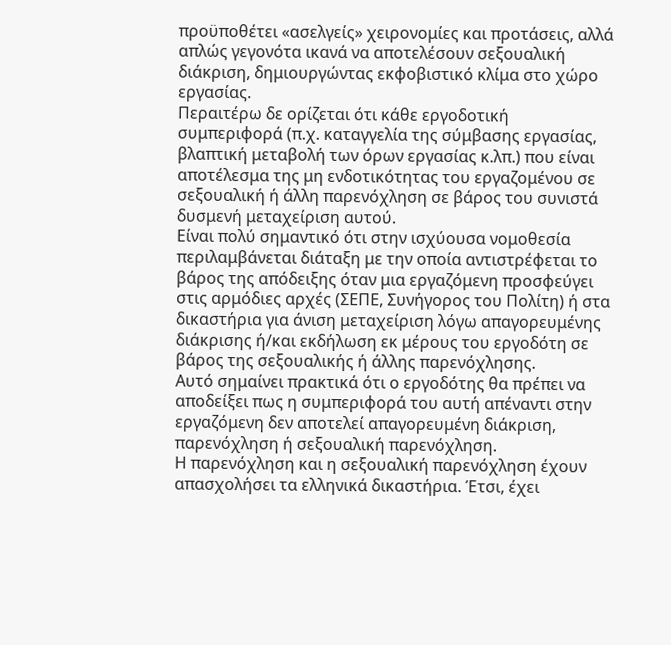προϋποθέτει «ασελγείς» χειρονομίες και προτάσεις, αλλά απλώς γεγονότα ικανά να αποτελέσουν σεξουαλική διάκριση, δημιουργώντας εκφοβιστικό κλίμα στο χώρο εργασίας.
Περαιτέρω δε ορίζεται ότι κάθε εργοδοτική συμπεριφορά (π.χ. καταγγελία της σύμβασης εργασίας, βλαπτική μεταβολή των όρων εργασίας κ.λπ.) που είναι αποτέλεσμα της μη ενδοτικότητας του εργαζομένου σε σεξουαλική ή άλλη παρενόχληση σε βάρος του συνιστά δυσμενή μεταχείριση αυτού.
Είναι πολύ σημαντικό ότι στην ισχύουσα νομοθεσία περιλαμβάνεται διάταξη με την οποία αντιστρέφεται το βάρος της απόδειξης όταν μια εργαζόμενη προσφεύγει στις αρμόδιες αρχές (ΣΕΠΕ, Συνήγορος του Πολίτη) ή στα δικαστήρια για άνιση μεταχείριση λόγω απαγορευμένης διάκρισης ή/και εκδήλωση εκ μέρους του εργοδότη σε βάρος της σεξουαλικής ή άλλης παρενόχλησης.
Αυτό σημαίνει πρακτικά ότι ο εργοδότης θα πρέπει να αποδείξει πως η συμπεριφορά του αυτή απέναντι στην εργαζόμενη δεν αποτελεί απαγορευμένη διάκριση, παρενόχληση ή σεξουαλική παρενόχληση.
Η παρενόχληση και η σεξουαλική παρενόχληση έχουν απασχολήσει τα ελληνικά δικαστήρια. Έτσι, έχει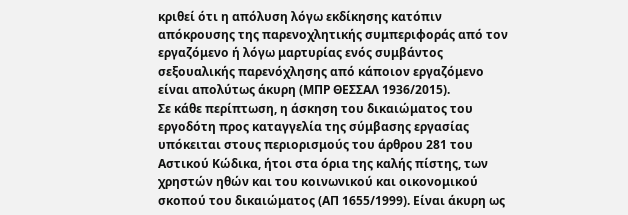κριθεί ότι η απόλυση λόγω εκδίκησης κατόπιν απόκρουσης της παρενοχλητικής συμπεριφοράς από τον εργαζόμενο ή λόγω μαρτυρίας ενός συμβάντος σεξουαλικής παρενόχλησης από κάποιον εργαζόμενο είναι απολύτως άκυρη (ΜΠΡ ΘΕΣΣΑΛ 1936/2015).
Σε κάθε περίπτωση, η άσκηση του δικαιώματος του εργοδότη προς καταγγελία της σύμβασης εργασίας υπόκειται στους περιορισμούς του άρθρου 281 του Αστικού Κώδικα, ήτοι στα όρια της καλής πίστης, των χρηστών ηθών και του κοινωνικού και οικονομικού σκοπού του δικαιώματος (ΑΠ 1655/1999). Είναι άκυρη ως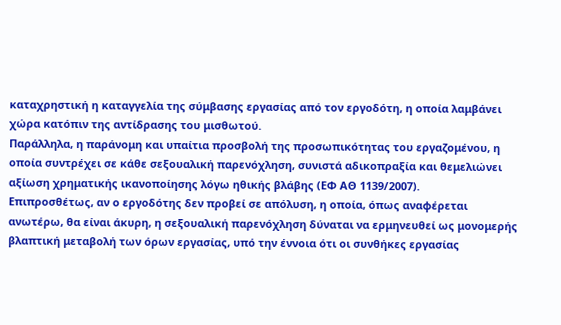καταχρηστική η καταγγελία της σύμβασης εργασίας από τον εργοδότη, η οποία λαμβάνει χώρα κατόπιν της αντίδρασης του μισθωτού.
Παράλληλα, η παράνομη και υπαίτια προσβολή της προσωπικότητας του εργαζομένου, η οποία συντρέχει σε κάθε σεξουαλική παρενόχληση, συνιστά αδικοπραξία και θεμελιώνει αξίωση χρηματικής ικανοποίησης λόγω ηθικής βλάβης (ΕΦ ΑΘ 1139/2007).
Επιπροσθέτως, αν ο εργοδότης δεν προβεί σε απόλυση, η οποία, όπως αναφέρεται ανωτέρω, θα είναι άκυρη, η σεξουαλική παρενόχληση δύναται να ερμηνευθεί ως μονομερής βλαπτική μεταβολή των όρων εργασίας, υπό την έννοια ότι οι συνθήκες εργασίας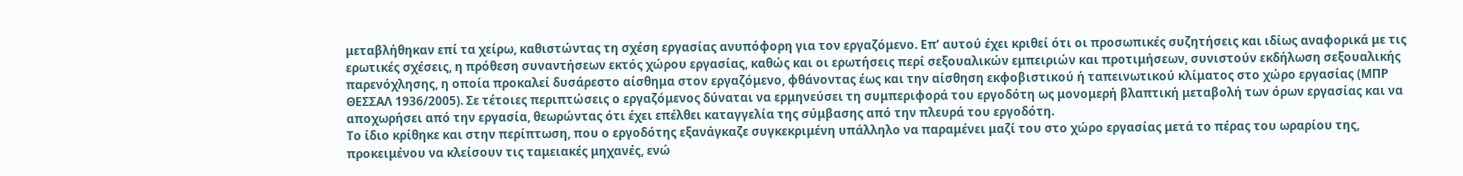μεταβλήθηκαν επί τα χείρω, καθιστώντας τη σχέση εργασίας ανυπόφορη για τον εργαζόμενο. Επ’ αυτού έχει κριθεί ότι οι προσωπικές συζητήσεις και ιδίως αναφορικά με τις ερωτικές σχέσεις, η πρόθεση συναντήσεων εκτός χώρου εργασίας, καθώς και οι ερωτήσεις περί σεξουαλικών εμπειριών και προτιμήσεων, συνιστούν εκδήλωση σεξουαλικής παρενόχλησης, η οποία προκαλεί δυσάρεστο αίσθημα στον εργαζόμενο, φθάνοντας έως και την αίσθηση εκφοβιστικού ή ταπεινωτικού κλίματος στο χώρο εργασίας (ΜΠΡ ΘΕΣΣΑΛ 1936/2005). Σε τέτοιες περιπτώσεις ο εργαζόμενος δύναται να ερμηνεύσει τη συμπεριφορά του εργοδότη ως μονομερή βλαπτική μεταβολή των όρων εργασίας και να αποχωρήσει από την εργασία, θεωρώντας ότι έχει επέλθει καταγγελία της σύμβασης από την πλευρά του εργοδότη.
Το ίδιο κρίθηκε και στην περίπτωση, που ο εργοδότης εξανάγκαζε συγκεκριμένη υπάλληλο να παραμένει μαζί του στο χώρο εργασίας μετά το πέρας του ωραρίου της, προκειμένου να κλείσουν τις ταμειακές μηχανές, ενώ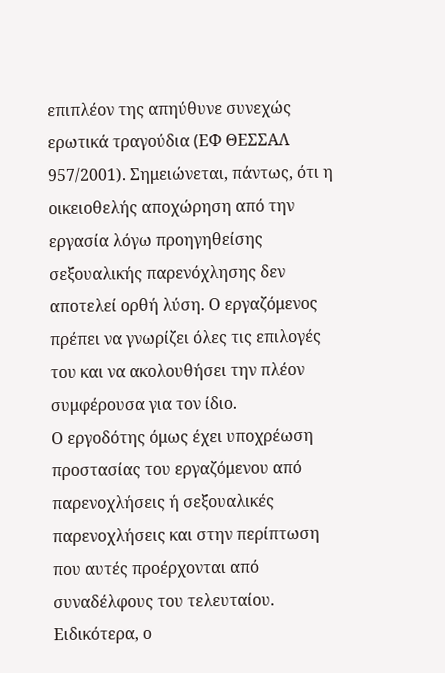επιπλέον της απηύθυνε συνεχώς ερωτικά τραγούδια (EΦ ΘΕΣΣΑΛ 957/2001). Σημειώνεται, πάντως, ότι η οικειοθελής αποχώρηση από την εργασία λόγω προηγηθείσης σεξουαλικής παρενόχλησης δεν αποτελεί ορθή λύση. Ο εργαζόμενος πρέπει να γνωρίζει όλες τις επιλογές του και να ακολουθήσει την πλέον συμφέρουσα για τον ίδιο.
Ο εργοδότης όμως έχει υποχρέωση προστασίας του εργαζόμενου από παρενοχλήσεις ή σεξουαλικές παρενοχλήσεις και στην περίπτωση που αυτές προέρχονται από συναδέλφους του τελευταίου. Ειδικότερα, ο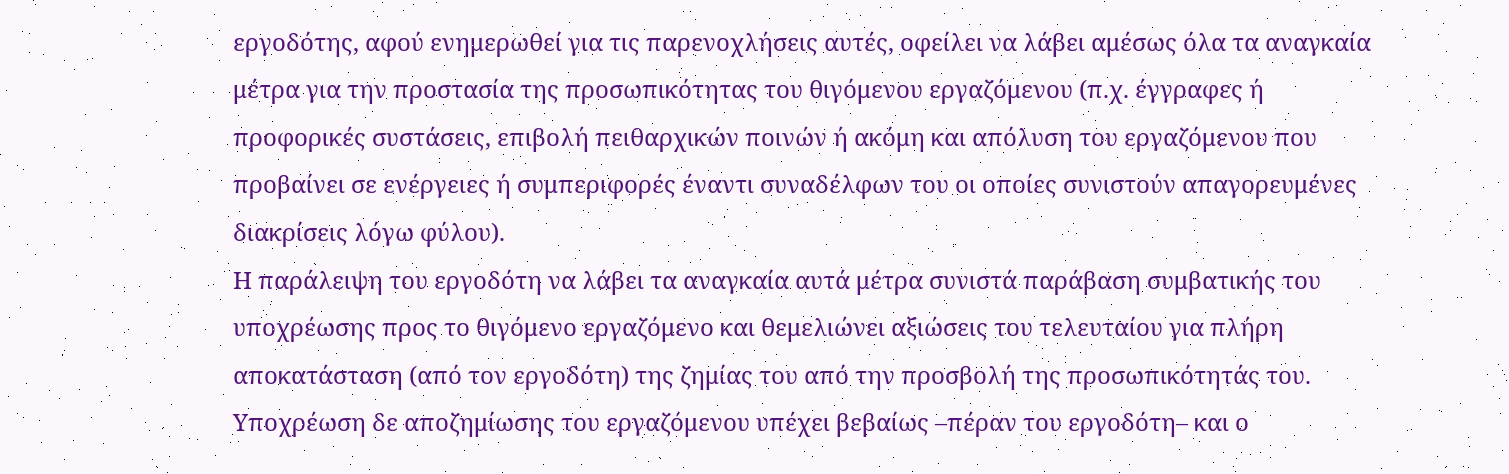εργοδότης, αφού ενημερωθεί για τις παρενοχλήσεις αυτές, οφείλει να λάβει αμέσως όλα τα αναγκαία μέτρα για την προστασία της προσωπικότητας του θιγόμενου εργαζόμενου (π.χ. έγγραφες ή προφορικές συστάσεις, επιβολή πειθαρχικών ποινών ή ακόμη και απόλυση του εργαζόμενου που προβαίνει σε ενέργειες ή συμπεριφορές έναντι συναδέλφων του οι οποίες συνιστούν απαγορευμένες διακρίσεις λόγω φύλου).
Η παράλειψη του εργοδότη να λάβει τα αναγκαία αυτά μέτρα συνιστά παράβαση συμβατικής του υποχρέωσης προς το θιγόμενο εργαζόμενο και θεμελιώνει αξιώσεις του τελευταίου για πλήρη αποκατάσταση (από τον εργοδότη) της ζημίας του από την προσβολή της προσωπικότητάς του. Υποχρέωση δε αποζημίωσης του εργαζόμενου υπέχει βεβαίως –πέραν του εργοδότη– και ο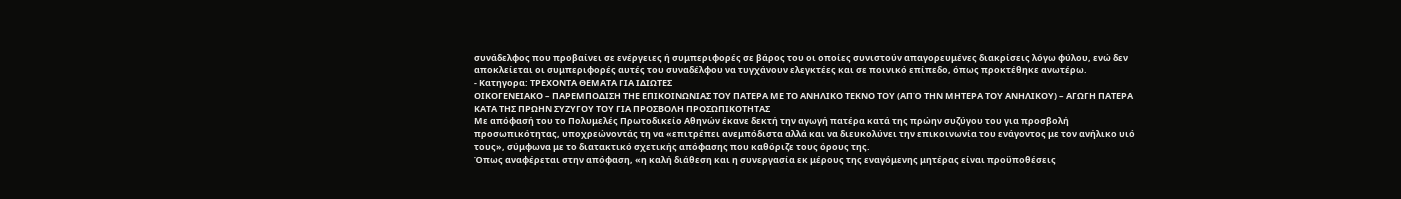συνάδελφος που προβαίνει σε ενέργειες ή συμπεριφορές σε βάρος του οι οποίες συνιστούν απαγορευμένες διακρίσεις λόγω φύλου, ενώ δεν αποκλείεται οι συμπεριφορές αυτές του συναδέλφου να τυγχάνουν ελεγκτέες και σε ποινικό επίπεδο, όπως προκτέθηκε ανωτέρω.
- Κατηγορα: ΤΡΕΧΟΝΤΑ ΘΕΜΑΤΑ ΓΙΑ ΙΔΙΩΤΕΣ
ΟΙΚΟΓΕΝΕΙΑΚΟ – ΠΑΡΕΜΠΟΔΙΣΗ ΤΗΕ ΕΠΙΚΟΙΝΩΝΙΑΣ ΤΟΥ ΠΑΤΕΡΑ ΜΕ ΤΟ ΑΝΗΛΙΚΟ ΤΕΚΝΟ ΤΟΥ (ΑΠΌ ΤΗΝ ΜΗΤΕΡΑ ΤΟΥ ΑΝΗΛΙΚΟΥ) – ΑΓΩΓΗ ΠΑΤΕΡΑ ΚΑΤΑ ΤΗΣ ΠΡΩΗΝ ΣΥΖΥΓΟΥ ΤΟΥ ΓΙΑ ΠΡΟΣΒΟΛΗ ΠΡΟΣΩΠΙΚΟΤΗΤΑΣ
Με απόφασή του το Πολυμελές Πρωτοδικείο Αθηνών έκανε δεκτή την αγωγή πατέρα κατά της πρώην συζύγου του για προσβολή προσωπικότητας, υποχρεώνοντάς τη να «επιτρέπει ανεμπόδιστα αλλά και να διευκολύνει την επικοινωνία του ενάγοντος με τον ανήλικο υιό τους», σύμφωνα με το διατακτικό σχετικής απόφασης που καθόριζε τους όρους της.
Όπως αναφέρεται στην απόφαση, «η καλή διάθεση και η συνεργασία εκ μέρους της εναγόμενης μητέρας είναι προϋποθέσεις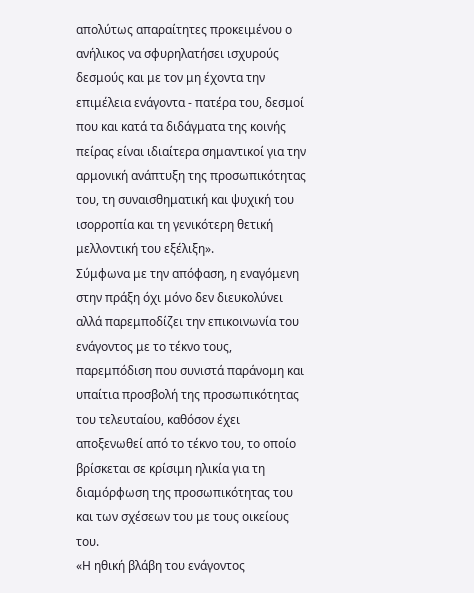απολύτως απαραίτητες προκειμένου ο ανήλικος να σφυρηλατήσει ισχυρούς δεσμούς και με τον μη έχοντα την επιμέλεια ενάγοντα - πατέρα του, δεσμοί που και κατά τα διδάγματα της κοινής πείρας είναι ιδιαίτερα σημαντικοί για την αρμονική ανάπτυξη της προσωπικότητας του, τη συναισθηματική και ψυχική του ισορροπία και τη γενικότερη θετική μελλοντική του εξέλιξη».
Σύμφωνα με την απόφαση, η εναγόμενη στην πράξη όχι μόνο δεν διευκολύνει αλλά παρεμποδίζει την επικοινωνία του ενάγοντος με το τέκνο τους, παρεμπόδιση που συνιστά παράνομη και υπαίτια προσβολή της προσωπικότητας του τελευταίου, καθόσον έχει αποξενωθεί από το τέκνο του, το οποίο βρίσκεται σε κρίσιμη ηλικία για τη διαμόρφωση της προσωπικότητας του και των σχέσεων του με τους οικείους του.
«Η ηθική βλάβη του ενάγοντος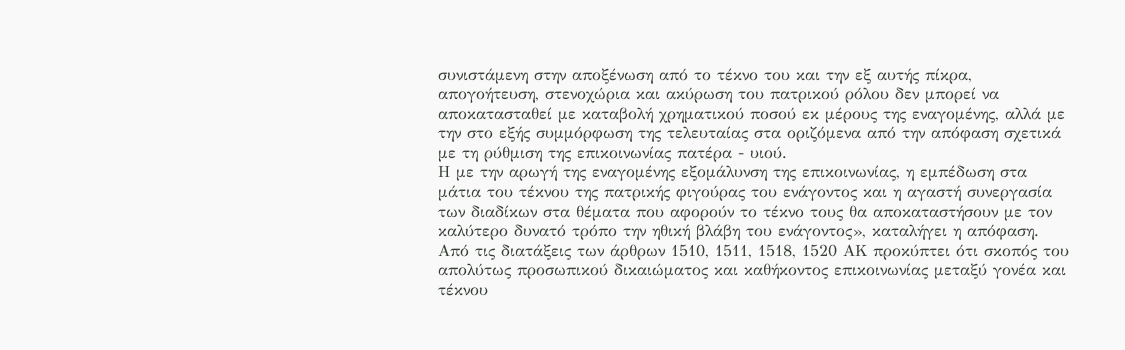συνιστάμενη στην αποξένωση από το τέκνο του και την εξ αυτής πίκρα, απογοήτευση, στενοχώρια και ακύρωση του πατρικού ρόλου δεν μπορεί να αποκατασταθεί με καταβολή χρηματικού ποσού εκ μέρους της εναγομένης, αλλά με την στο εξής συμμόρφωση της τελευταίας στα οριζόμενα από την απόφαση σχετικά με τη ρύθμιση της επικοινωνίας πατέρα - υιού.
Η με την αρωγή της εναγομένης εξομάλυνση της επικοινωνίας, η εμπέδωση στα μάτια του τέκνου της πατρικής φιγούρας του ενάγοντος και η αγαστή συνεργασία των διαδίκων στα θέματα που αφορούν το τέκνο τους θα αποκαταστήσουν με τον καλύτερο δυνατό τρόπο την ηθική βλάβη του ενάγοντος», καταλήγει η απόφαση.
Από τις διατάξεις των άρθρων 1510, 1511, 1518, 1520 ΑΚ προκύπτει ότι σκοπός του απολύτως προσωπικού δικαιώματος και καθήκοντος επικοινωνίας μεταξύ γονέα και τέκνου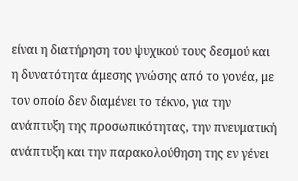είναι η διατήρηση του ψυχικού τους δεσμού και η δυνατότητα άμεσης γνώσης από το γονέα, με τον οποίο δεν διαμένει το τέκνο, για την ανάπτυξη της προσωπικότητας, την πνευματική ανάπτυξη και την παρακολούθηση της εν γένει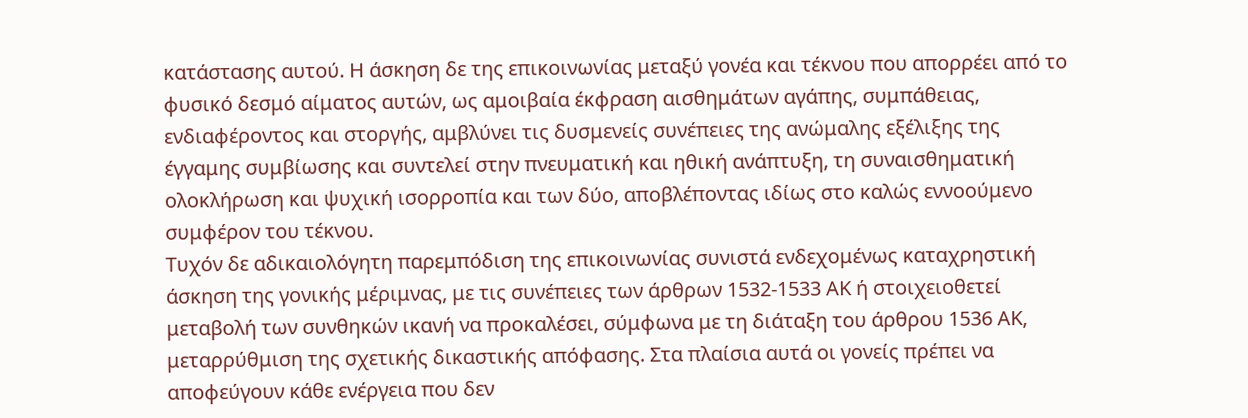κατάστασης αυτού. Η άσκηση δε της επικοινωνίας μεταξύ γονέα και τέκνου που απορρέει από το φυσικό δεσμό αίματος αυτών, ως αμοιβαία έκφραση αισθημάτων αγάπης, συμπάθειας, ενδιαφέροντος και στοργής, αμβλύνει τις δυσμενείς συνέπειες της ανώμαλης εξέλιξης της έγγαμης συμβίωσης και συντελεί στην πνευματική και ηθική ανάπτυξη, τη συναισθηματική ολοκλήρωση και ψυχική ισορροπία και των δύο, αποβλέποντας ιδίως στο καλώς εννοούμενο συμφέρον του τέκνου.
Τυχόν δε αδικαιολόγητη παρεμπόδιση της επικοινωνίας συνιστά ενδεχομένως καταχρηστική άσκηση της γονικής μέριμνας, με τις συνέπειες των άρθρων 1532-1533 ΑΚ ή στοιχειοθετεί μεταβολή των συνθηκών ικανή να προκαλέσει, σύμφωνα με τη διάταξη του άρθρου 1536 ΑΚ, μεταρρύθμιση της σχετικής δικαστικής απόφασης. Στα πλαίσια αυτά οι γονείς πρέπει να αποφεύγουν κάθε ενέργεια που δεν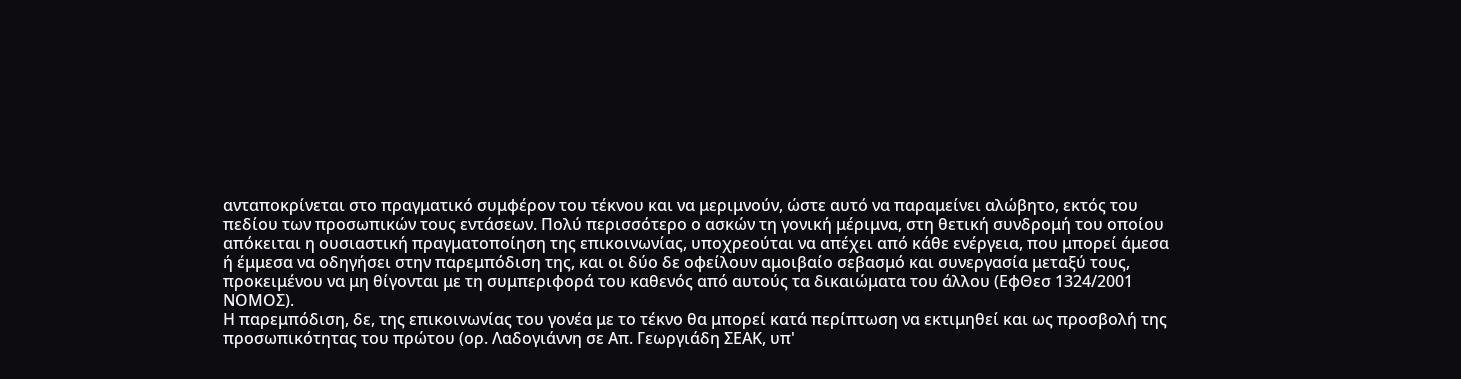ανταποκρίνεται στο πραγματικό συμφέρον του τέκνου και να μεριμνούν, ώστε αυτό να παραμείνει αλώβητο, εκτός του πεδίου των προσωπικών τους εντάσεων. Πολύ περισσότερο ο ασκών τη γονική μέριμνα, στη θετική συνδρομή του οποίου απόκειται η ουσιαστική πραγματοποίηση της επικοινωνίας, υποχρεούται να απέχει από κάθε ενέργεια, που μπορεί άμεσα ή έμμεσα να οδηγήσει στην παρεμπόδιση της, και οι δύο δε οφείλουν αμοιβαίο σεβασμό και συνεργασία μεταξύ τους, προκειμένου να μη θίγονται με τη συμπεριφορά του καθενός από αυτούς τα δικαιώματα του άλλου (ΕφΘεσ 1324/2001 ΝΟΜΟΣ).
Η παρεμπόδιση, δε, της επικοινωνίας του γονέα με το τέκνο θα μπορεί κατά περίπτωση να εκτιμηθεί και ως προσβολή της προσωπικότητας του πρώτου (ορ. Λαδογιάννη σε Απ. Γεωργιάδη ΣΕΑΚ, υπ'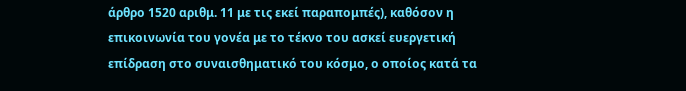άρθρο 1520 αριθμ. 11 με τις εκεί παραπομπές), καθόσον η επικοινωνία του γονέα με το τέκνο του ασκεί ευεργετική επίδραση στο συναισθηματικό του κόσμο, ο οποίος κατά τα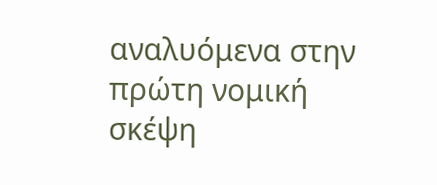αναλυόμενα στην πρώτη νομική σκέψη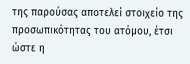της παρούσας αποτελεί στοιχείο της προσωπικότητας του ατόμου, έτσι ώστε η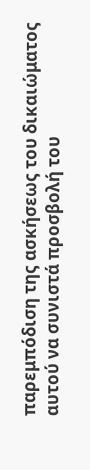παρεμπόδιση της ασκήσεως του δικαιώματος αυτού να συνιστά προσβολή του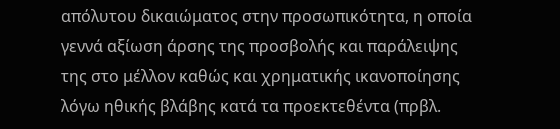απόλυτου δικαιώματος στην προσωπικότητα, η οποία γεννά αξίωση άρσης της προσβολής και παράλειψης της στο μέλλον καθώς και χρηματικής ικανοποίησης λόγω ηθικής βλάβης κατά τα προεκτεθέντα (πρβλ.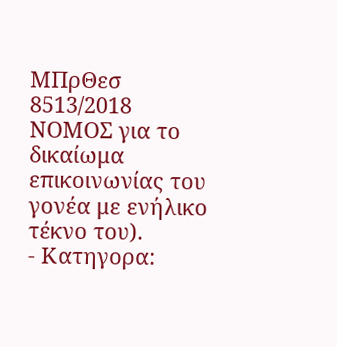ΜΠρΘεσ 8513/2018 ΝΟΜΟΣ για το δικαίωμα επικοινωνίας του γονέα με ενήλικο τέκνο του).
- Κατηγορα: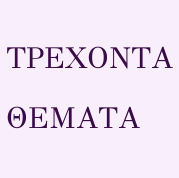ΤΡΕΧΟΝΤΑ ΘΕΜΑΤΑ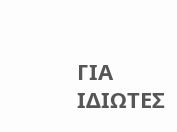ΓΙΑ ΙΔΙΩΤΕΣ